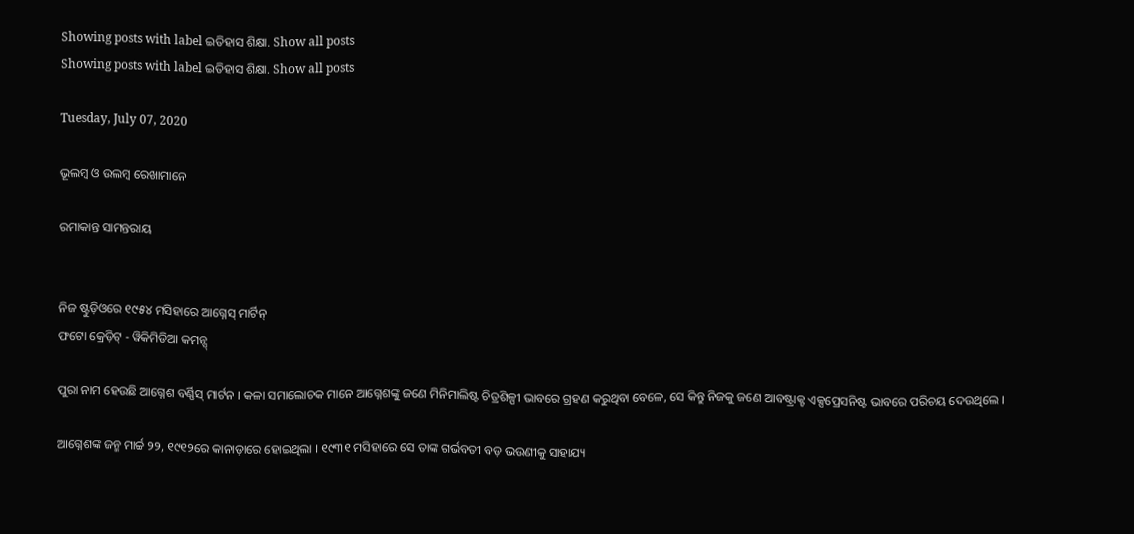Showing posts with label ଇତିହାସ ଶିକ୍ଷା. Show all posts
Showing posts with label ଇତିହାସ ଶିକ୍ଷା. Show all posts

Tuesday, July 07, 2020

ଭୂଲମ୍ବ ଓ ଉଲମ୍ବ ରେଖାମାନେ

ରମାକାନ୍ତ ସାମନ୍ତରାୟ


ନିଜ ଷ୍ଟୁଡ଼ିଓରେ ୧୯୫୪ ମସିହାରେ ଆଗ୍ନେସ୍ ମାର୍ଟିନ୍
ଫଟୋ କ୍ରେଡ଼ିଟ୍ - ୱିକିମିଡିଆ କମନ୍ସ୍

ପୁରା ନାମ ହେଉଛି ଆଗ୍ନେଶ ବର୍ଣ୍ଣିସ୍ ମାର୍ଟନ । କଳା ସମାଲୋଚକ ମାନେ ଆଗ୍ନେଶଙ୍କୁ ଜଣେ ମିନିମାଲିଷ୍ଟ ଚିତ୍ରଶିଳ୍ପୀ ଭାବରେ ଗ୍ରହଣ କରୁଥିବା ବେଳେ, ସେ କିନ୍ତୁ ନିଜକୁ ଜଣେ ଆବଷ୍ଟ୍ରାକ୍ଟ ଏକ୍ସପ୍ରେସନିଷ୍ଟ ଭାବରେ ପରିଚୟ ଦେଉଥିଲେ ।

ଆଗ୍ନେଶଙ୍କ ଜନ୍ମ ମାର୍ଚ୍ଚ ୨୨, ୧୯୧୨ରେ କାନାଡ଼ାରେ ହୋଇଥିଲା । ୧୯୩୧ ମସିହାରେ ସେ ତାଙ୍କ ଗର୍ଭବତୀ ବଡ଼ ଭଉଣୀକୁ ସାହାଯ୍ୟ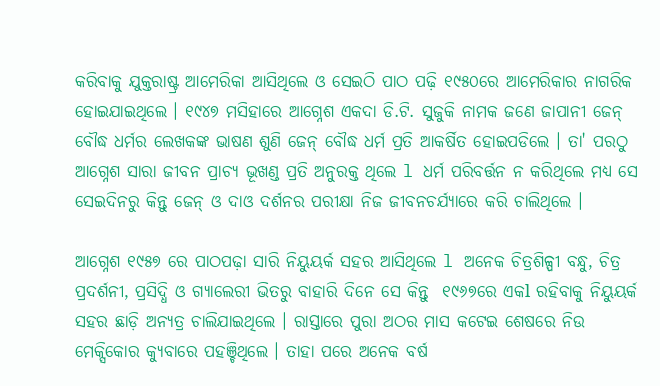କରିବାକୁ ଯୁକ୍ତରାଷ୍ଟ୍ର ଆମେରିକା ଆସିଥିଲେ ଓ ସେଇଠି ପାଠ ପଢ଼ି ୧୯୫୦ରେ ଆମେରିକାର ନାଗରିକ ହୋଇଯାଇଥିଲେ । ୧୯୪୭ ମସିହାରେ ଆଗ୍ନେଶ ଏକଦା ଡି.ଟି. ସୁଜୁକି ନାମକ ଜଣେ ଜାପାନୀ ଜେନ୍ ବୌଦ୍ଧ ଧର୍ମର ଲେଖକଙ୍କ ଭାଷଣ ଶୁଣି ଜେନ୍ ବୌଦ୍ଧ ଧର୍ମ ପ୍ରତି ଆକର୍ଷିତ ହୋଇପଡିଲେ । ତା' ପରଠୁ ଆଗ୍ନେଶ ସାରା ଜୀବନ ପ୍ରାଚ୍ୟ ଭୂଖଣ୍ଡ ପ୍ରତି ଅନୁରକ୍ତ ଥିଲେ l ଧର୍ମ ପରିବର୍ତ୍ତନ ନ କରିଥିଲେ ମଧ୍ୟ ସେ ସେଇଦିନରୁ କିନ୍ତୁ ଜେନ୍ ଓ ଦାଓ ଦର୍ଶନର ପରୀକ୍ଷା ନିଜ ଜୀବନଚର୍ଯ୍ୟାରେ କରି ଚାଲିଥିଲେ ।

ଆଗ୍ନେଶ ୧୯୫୭ ରେ ପାଠପଢ଼ା ସାରି ନିୟୁୟର୍କ ସହର ଆସିଥିଲେ l ଅନେକ ଚିତ୍ରଶିଳ୍ପୀ ବନ୍ଧୁ, ଚିତ୍ର ପ୍ରଦର୍ଶନୀ, ପ୍ରସିଦ୍ଧି ଓ ଗ୍ୟାଲେରୀ ଭିତରୁ ବାହାରି ଦିନେ ସେ କିନ୍ତୁ  ୧୯୬୭ରେ ଏକl ରହିବାକୁ ନିୟୁୟର୍କ ସହର ଛାଡ଼ି ଅନ୍ୟତ୍ର ଚାଲିଯାଇଥିଲେ । ରାସ୍ତାରେ ପୁରା ଅଠର ମାସ କଟେଇ ଶେଷରେ ନିଉ ମେକ୍ସିକୋର କ୍ୟୁବାରେ ପହଞ୍ଚିଥିଲେ । ତାହା ପରେ ଅନେକ ବର୍ଷ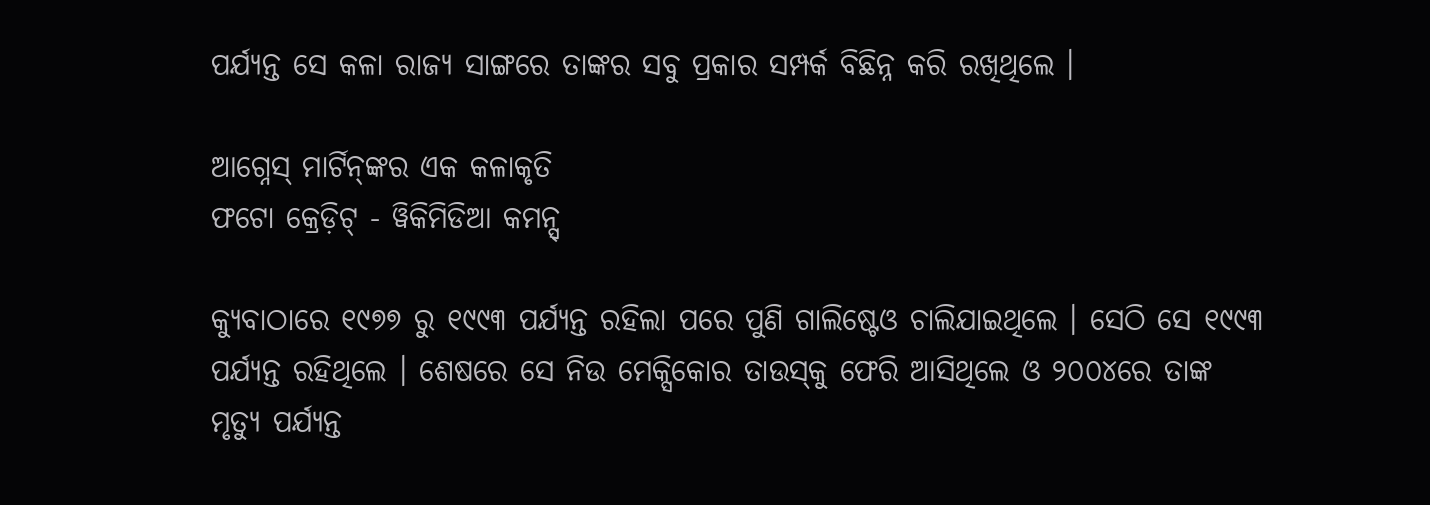ପର୍ଯ୍ୟନ୍ତ ସେ କଳା ରାଜ୍ୟ ସାଙ୍ଗରେ ତାଙ୍କର ସବୁ ପ୍ରକାର ସମ୍ପର୍କ ବିଛିନ୍ନ କରି ରଖିଥିଲେ ।

ଆଗ୍ନେସ୍ ମାର୍ଟିନ୍‌ଙ୍କର ଏକ କଳାକୃତି
ଫଟୋ କ୍ରେଡ଼ିଟ୍ - ୱିକିମିଡିଆ କମନ୍ସ୍

କ୍ୟୁବାଠାରେ ୧୯୭୭ ରୁ ୧୯୯୩ ପର୍ଯ୍ୟନ୍ତ ରହିଲା ପରେ ପୁଣି ଗାଲିଷ୍ଟେଓ ଚାଲିଯାଇଥିଲେ । ସେଠି ସେ ୧୯୯୩ ପର୍ଯ୍ୟନ୍ତ ରହିଥିଲେ । ଶେଷରେ ସେ ନିଉ ମେକ୍ସିକୋର ତାଉସ୍‌କୁ ଫେରି ଆସିଥିଲେ ଓ ୨୦୦୪ରେ ତାଙ୍କ ମୃତ୍ୟୁ ପର୍ଯ୍ୟନ୍ତ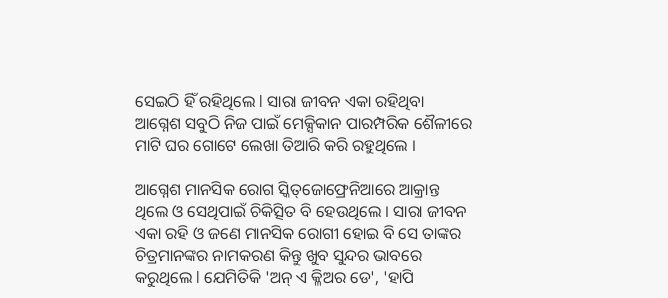ସେଇଠି ହିଁ ରହିଥିଲେ l ସାରା ଜୀବନ ଏକା ରହିଥିବା ଆଗ୍ନେଶ ସବୁଠି ନିଜ ପାଇଁ ମେକ୍ସିକାନ ପାରମ୍ପରିକ ଶୈଳୀରେ ମାଟି ଘର ଗୋଟେ ଲେଖା ତିଆରି କରି ରହୁଥିଲେ ।

ଆଗ୍ନେଶ ମାନସିକ ରୋଗ ସ୍କିତ୍‌ଜୋଫ୍ରେନିଆରେ ଆକ୍ରାନ୍ତ ଥିଲେ ଓ ସେଥିପାଇଁ ଚିକିତ୍ସିତ ବି ହେଉଥିଲେ । ସାରା ଜୀବନ ଏକା ରହି ଓ ଜଣେ ମାନସିକ ରୋଗୀ ହୋଇ ବି ସେ ତାଙ୍କର ଚିତ୍ରମାନଙ୍କର ନାମକରଣ କିନ୍ତୁ ଖୁବ ସୁନ୍ଦର ଭାବରେ କରୁଥିଲେ l ଯେମିତିକି 'ଅନ୍ ଏ କ୍ଳିଅର ଡେ', 'ହାପି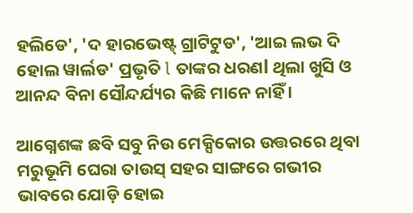ହଲିଡେ', 'ଦ ହାରଭେଷ୍ଟ୍ ଗ୍ରାଟିଟୁଡ', 'ଆଇ ଲଭ ଦି ହୋଲ ୱାର୍ଲଡ' ପ୍ରଭୃତି l ତାଙ୍କର ଧରଣl ଥିଲା ଖୁସି ଓ ଆନନ୍ଦ ବିନା ସୌନ୍ଦର୍ଯ୍ୟର କିଛି ମାନେ ନାହିଁ ।

ଆଗ୍ନେଶଙ୍କ ଛବି ସବୁ ନିଉ ମେକ୍ସିକୋର ଉତ୍ତରରେ ଥିବା ମରୁଭୂମି ଘେରା ତାଉସ୍ ସହର ସାଙ୍ଗରେ ଗଭୀର ଭାବରେ ଯୋଡ଼ି ହୋଇ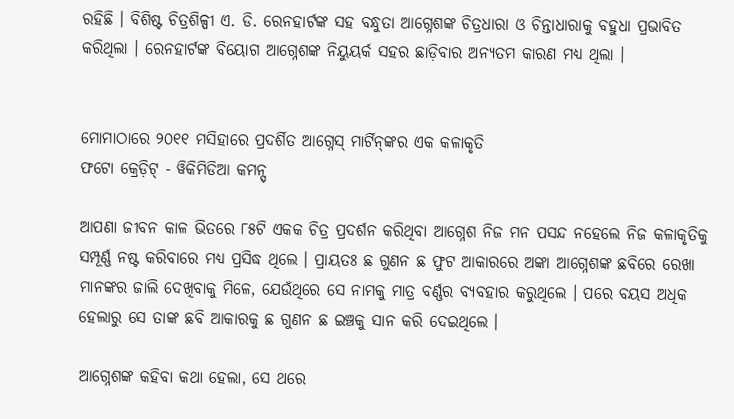ରହିଛି । ବିଶିଷ୍ଟ ଚିତ୍ରଶିଳ୍ପୀ ଏ. ଡି. ରେନହାର୍ଟଙ୍କ ସହ ବନ୍ଧୁତା ଆଗ୍ନେଶଙ୍କ ଚିତ୍ରଧାରା ଓ ଚିନ୍ତାଧାରାକୁ ବହୁଧା ପ୍ରଭାବିତ କରିଥିଲା । ରେନହାର୍ଟଙ୍କ ବିୟୋଗ ଆଗ୍ନେଶଙ୍କ ନିୟୁୟର୍କ ସହର ଛାଡ଼ିବାର ଅନ୍ୟତମ କାରଣ ମଧ୍ୟ ଥିଲା ।


ମୋମାଠାରେ ୨୦୧୧ ମସିହାରେ ପ୍ରଦର୍ଶିତ ଆଗ୍ନେସ୍ ମାର୍ଟିନ୍‌ଙ୍କର ଏକ କଳାକୃତି
ଫଟୋ କ୍ରେଡ଼ିଟ୍ - ୱିକିମିଡିଆ କମନ୍ସ୍

ଆପଣା ଜୀବନ କାଳ ଭିତରେ ୮୫ଟି ଏକକ ଚିତ୍ର ପ୍ରଦର୍ଶନ କରିଥିବା ଆଗ୍ନେଶ ନିଜ ମନ ପସନ୍ଦ ନହେଲେ ନିଜ କଳାକୃତିକୁ ସମ୍ପୂର୍ଣ୍ଣ ନଷ୍ଟ କରିବାରେ ମଧ୍ୟ ପ୍ରସିଦ୍ଧ ଥିଲେ । ପ୍ରାୟତଃ ଛ ଗୁଣନ ଛ ଫୁଟ ଆକାରରେ ଅଙ୍କା ଆଗ୍ନେଶଙ୍କ ଛବିରେ ରେଖା ମାନଙ୍କର ଜାଲି ଦେଖିବାକୁ ମିଳେ, ଯେଉଁଥିରେ ସେ ନାମକୁ ମାତ୍ର ବର୍ଣ୍ଣର ବ୍ୟବହାର କରୁଥିଲେ । ପରେ ବୟସ ଅଧିକ ହେଲାରୁ ସେ ତାଙ୍କ ଛବି ଆକାରକୁ ଛ ଗୁଣନ ଛ ଇଞ୍ଚକୁ ସାନ କରି ଦେଇଥିଲେ ।

ଆଗ୍ନେଶଙ୍କ କହିବା କଥା ହେଲା, ସେ ଥରେ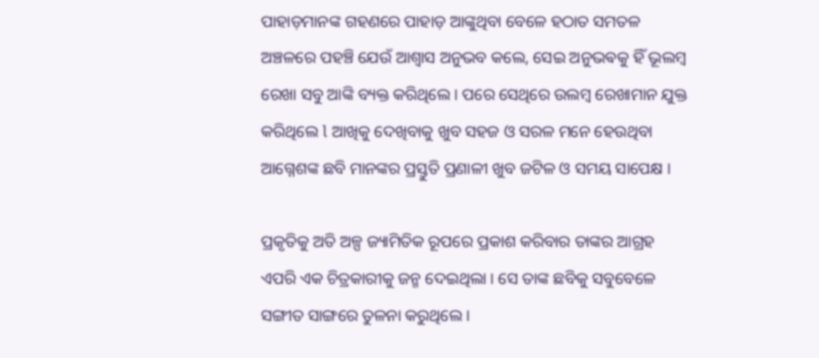ପାହାଡ଼ମାନଙ୍କ ଗହଣରେ ପାହାଡ଼ ଆଙ୍କୁଥିବା ବେଳେ ହଠାତ ସମତଳ ଅଞ୍ଚଳରେ ପହଞ୍ଚି ଯେଉଁ ଆଶ୍ୱାସ ଅନୁଭବ କଲେ, ସେଇ ଅନୁଭଵକୁ ହିଁ ଭୂଲମ୍ବ ରେଖା ସବୁ ଆଙ୍କି ବ୍ୟକ୍ତ କରିଥିଲେ । ପରେ ସେଥିରେ ଉଲମ୍ବ ରେଖାମାନ ଯୁକ୍ତ କରିଥିଲେ l ଆଖିକୁ ଦେଖିବାକୁ ଖୁବ ସହଜ ଓ ସରଳ ମନେ ହେଉଥିବା ଆଗ୍ନେଶଙ୍କ ଛବି ମାନଙ୍କର ପ୍ରସ୍ତୁତି ପ୍ରଣାଳୀ ଖୁବ ଜଟିଳ ଓ ସମୟ ସାପେକ୍ଷ ।

ପ୍ରକୃତିକୁ ଅତି ଅଳ୍ପ ଜ୍ୟାମିତିକ ରୂପରେ ପ୍ରକାଶ କରିବାର ତାଙ୍କର ଆଗ୍ରହ ଏପରି ଏକ ଚିତ୍ରକାରୀକୁ ଜନ୍ମ ଦେଇଥିଲା । ସେ ତାଙ୍କ ଛବିକୁ ସବୁବେଳେ ସଙ୍ଗୀତ ସାଙ୍ଗରେ ତୁଳନା କରୁଥିଲେ ।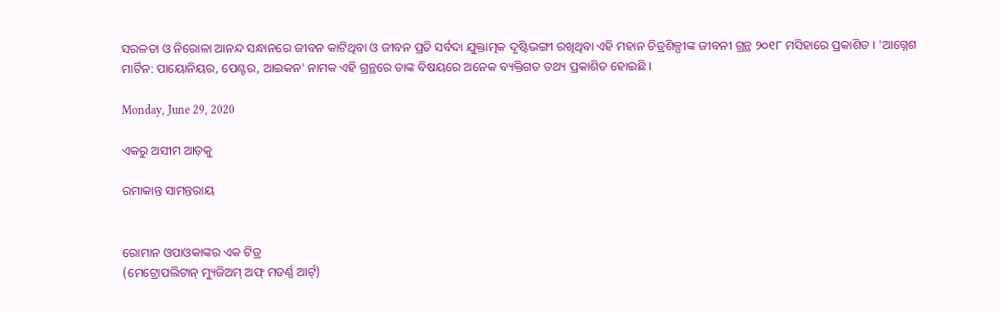ସରଳତା ଓ ନିରୋଳା ଆନନ୍ଦ ସନ୍ଧାନରେ ଜୀବନ କାଟିଥିବା ଓ ଜୀବନ ପ୍ରତି ସର୍ବଦା ଯୁକ୍ତାତ୍ମକ ଦୃଷ୍ଟିଭଙ୍ଗୀ ରଖିଥିବା ଏହି ମହାନ ଚିତ୍ରଶିଳ୍ପୀଙ୍କ ଜୀବନୀ ଗ୍ରନ୍ଥ ୨୦୧୮ ମସିହାରେ ପ୍ରକାଶିତ । 'ଆଗ୍ନେଶ ମାର୍ଟିନ: ପାୟୋନିୟର, ପେଣ୍ଟର, ଆଇକନ' ନାମକ ଏହି ଗ୍ରନ୍ଥରେ ତାଙ୍କ ବିଷୟରେ ଅନେକ ବ୍ୟକ୍ତିଗତ ତଥ୍ୟ ପ୍ରକାଶିତ ହୋଇଛି ।

Monday, June 29, 2020

ଏକରୁ ଅସୀମ ଆଡ଼କୁ

ରମାକାନ୍ତ ସାମନ୍ତରାୟ


ରୋମାନ ଓପାଓକାଙ୍କର ଏକ ଟିତ୍ର
(ମେଟ୍ରୋପଲିଟାନ୍ ମ୍ୟୁଜିଅମ୍ ଅଫ୍ ମଡର୍ଣ୍ଣ ଆର୍ଟ୍)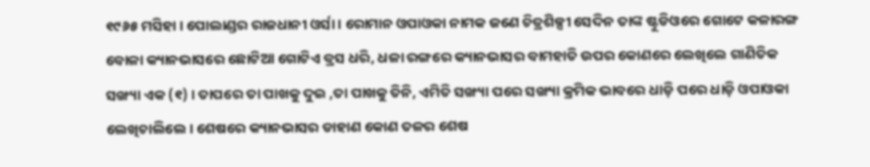୧୯୬୫ ମସିହା । ପୋଲାଣ୍ଡର ରାଜଧାନୀ ଓର୍ସା । ରୋମାନ ଓପାଓକା ନାମକ ଜଣେ ଚିତ୍ରଶିଳ୍ପୀ ସେଦିନ ତାଙ୍କ ଷ୍ଟୁଡିଓରେ ଗୋଟେ କଳାରଙ୍ଗ ବୋଳା କ୍ୟାନଭାସରେ ଛୋଟିଆ ଗୋଟିଏ ବ୍ରସ ଧରି, ଧଳା ରଙ୍ଗରେ କ୍ୟାନଭାସର ବାମହାତି ଉପର କୋଣରେ ଲେଖିଲେ ଗାଣିତିକ ସଙ୍ଖ୍ୟା ଏକ (୧) । ତାପରେ ତା ପାଖକୁ ଦୁଇ ,ତା ପାଖକୁ ତିନି, ଏମିତି ସଙ୍ଖ୍ୟା ପରେ ସଙ୍ଖ୍ୟା କ୍ରମିକ ଭାବରେ ଧାଡ଼ି ପରେ ଧାଡ଼ି ଓପାଓକା ଲେଖିଚାଲିଲେ । ଶେଷରେ କ୍ୟାନଭାସର ଡାହାଣ କୋଣ ତଳର ଶେଷ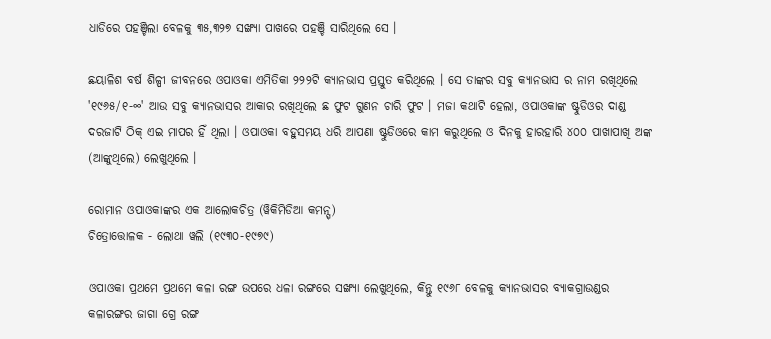ଧାଡିରେ ପହଞ୍ଚିଲା ବେଳକୁ ୩୫,୩୨୭ ସଙ୍ଖ୍ୟା ପାଖରେ ପହଞ୍ଚି ସାରିଥିଲେ ସେ ।

ଛୟାଳିଶ ବର୍ଷ ଶିଳ୍ପୀ ଜୀବନରେ ଓପାଓକା ଏମିତିକା ୨୨୨ଟି କ୍ୟାନଭାସ ପ୍ରସ୍ତୁତ କରିଥିଲେ । ସେ ତାଙ୍କର ସବୁ କ୍ୟାନଭାସ ର ନାମ ରଖିଥିଲେ '୧୯୬୫/୧-∞' ଆଉ ସବୁ କ୍ୟାନଭାସର ଆକାର ରଖିଥିଲେ ଛ ଫୁଟ ଗୁଣନ ଚାରି ଫୁଟ । ମଜା କଥାଟି ହେଲା, ଓପାଓକାଙ୍କ ଷ୍ଟୁଡିଓର ଦାଣ୍ଡ ଦରଜାଟି ଠିକ୍ ଏଇ ମାପର ହିଁ ଥିଲା । ଓପାଓକା ବହୁସମୟ ଧରି ଆପଣା ଷ୍ଟୁଡିଓରେ କାମ କରୁଥିଲେ ଓ ଦିନକୁ ହାରହାରି ୪୦୦ ପାଖାପାଖି ଅଙ୍କ (ଆଙ୍କୁଥିଲେ) ଲେଖୁଥିଲେ ।

ରୋମାନ ଓପାଓକାଙ୍କର ଏକ ଆଲୋକଚିତ୍ର (ୱିକିମିଡିଆ କମନ୍ସ୍)
ଚିତ୍ରୋତ୍ତୋଳକ - ଲୋଥା ୱଲି (୧୯୩୦-୧୯୭୯)

ଓପାଓକା ପ୍ରଥମେ ପ୍ରଥମେ କଳା ରଙ୍ଗ ଉପରେ ଧଳା ରଙ୍ଗରେ ସଙ୍ଖ୍ୟା ଲେଖୁଥିଲେ, କିନ୍ତୁ ୧୯୬୮ ବେଳକୁ କ୍ୟାନଭାସର ବ୍ୟାକଗ୍ରାଉଣ୍ଡର କଳାରଙ୍ଗର ଜାଗା ଗ୍ରେ ରଙ୍ଗ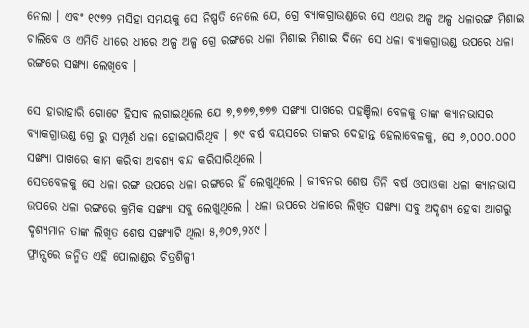ନେଲା । ଏବଂ ୧୯୭୨ ମସିହା ସମୟକୁ ସେ ନିଷ୍ପତି ନେଲେ ଯେ, ଗ୍ରେ ବ୍ୟାକଗ୍ରାଉଣ୍ଡରେ ସେ ଏଥର ଅଳ୍ପ ଅଳ୍ପ ଧଳାରଙ୍ଗ ମିଶାଇ ଚାଲିବେ ଓ ଏମିତି ଧୀରେ ଧୀରେ ଅଳ୍ପ ଅଳ୍ପ ଗ୍ରେ ରଙ୍ଗରେ ଧଳା ମିଶାଇ ମିଶାଇ ଦିନେ ସେ ଧଳା ବ୍ୟାକଗ୍ରାଉଣ୍ଡ ଉପରେ ଧଳା ରଙ୍ଗରେ ସଙ୍ଖ୍ୟା ଲେଖିବେ ।

ସେ ହାରାହାରି ଗୋଟେ ହିସାବ ଲଗାଇଥିଲେ ଯେ ୭,୭୭୭,୭୭୭ ସଙ୍ଖ୍ୟା ପାଖରେ ପହଞ୍ଚିଲା ବେଳକୁ ତାଙ୍କ କ୍ୟାନଭାସର ବ୍ୟାକଗ୍ରାଉଣ୍ଡ ଗ୍ରେ ରୁ ସମ୍ପୂର୍ଣ ଧଳା ହୋଇସାରିଥିବ । ୭୯ ବର୍ଷ ବୟସରେ ତାଙ୍କର ଦେହାନ୍ତ ହେଲାବେଳକୁ, ସେ ୬,୦୦୦.୦୦୦ ସଙ୍ଖ୍ୟା ପାଖରେ କାମ କରିବା ଅବଶ୍ୟ ବନ୍ଦ କରିସାରିଥିଲେ ।
ସେତବେଳକୁ ସେ ଧଳା ରଙ୍ଗ ଉପରେ ଧଳା ରଙ୍ଗରେ ହିଁ ଲେଖୁଥିଲେ । ଜୀବନର ଶେଷ ତିନି ବର୍ଷ ଓପାଓକା ଧଳା କ୍ୟାନଭାସ ଉପରେ ଧଳା ରଙ୍ଗରେ କ୍ରମିକ ସଙ୍ଖ୍ୟା ସବୁ ଲେଖୁଥିଲେ । ଧଳା ଉପରେ ଧଳାରେ ଲିଖିତ ସଙ୍ଖ୍ୟା ସବୁ ଅଦୃଶ୍ୟ ହେବା ଆଗରୁ ଦୃଶ୍ୟମାନ ତାଙ୍କ ଲିଖିତ ଶେଷ ସଙ୍ଖ୍ୟାଟି ଥିଲା ୫,୬୦୭,୨୪୯ ।
ଫ୍ରାନ୍ସରେ ଜନ୍ମିତ ଏହି ପୋଲାଣ୍ଡର ଚିତ୍ରଶିଳ୍ପୀ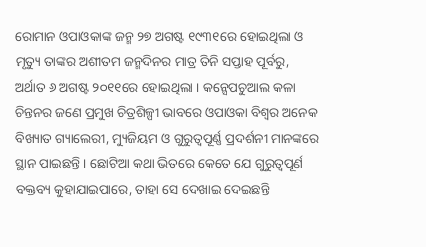ରୋମାନ ଓପାଓକାଙ୍କ ଜନ୍ମ ୨୭ ଅଗଷ୍ଟ ୧୯୩୧ରେ ହୋଇଥିଲା ଓ ମୃତ୍ୟୁ ତାଙ୍କର ଅଶୀତମ ଜନ୍ମଦିନର ମାତ୍ର ତିନି ସପ୍ତାହ ପୂର୍ବରୁ, ଅର୍ଥାତ ୬ ଅଗଷ୍ଟ ୨୦୧୧ରେ ହୋଇଥିଲା । କନ୍ସେପଚୁଆଲ କଳା ଚିନ୍ତନର ଜଣେ ପ୍ରମୁଖ ଚିତ୍ରଶିଳ୍ପୀ ଭାବରେ ଓପାଓକା ବିଶ୍ଵର ଅନେକ ବିଖ୍ୟାତ ଗ୍ୟାଲେରୀ, ମ୍ୟୁଜିୟମ ଓ ଗୁରୁତ୍ୱପୂର୍ଣ୍ଣ ପ୍ରଦର୍ଶନୀ ମାନଙ୍କରେ ସ୍ଥାନ ପାଇଛନ୍ତି । ଛୋଟିଆ କଥା ଭିତରେ କେତେ ଯେ ଗୁରୁତ୍ୱପୂର୍ଣ ବକ୍ତବ୍ୟ କୁହାଯାଇପାରେ, ତାହା ସେ ଦେଖାଇ ଦେଇଛନ୍ତି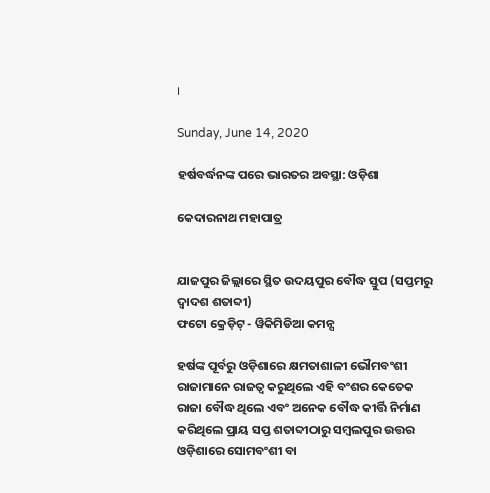।

Sunday, June 14, 2020

ହର୍ଷବର୍ଦ୍ଧନଙ୍କ ପରେ ଭାରତର ଅବସ୍ଥା: ଓଡ଼ିଶା

କେଦାରନାଥ ମହାପାତ୍ର


ଯାଜପୁର ଜିଲ୍ଲାରେ ସ୍ଥିତ ଉଦୟପୁର ବୌଦ୍ଧ ସ୍ତୁପ (ସପ୍ତମରୁ ଦ୍ୱାଦଶ ଶତାବ୍ଦୀ)
ଫଟୋ କ୍ରେଡ଼ିଟ୍ - ୱିକିମିଡିଆ କମନ୍ସ

ହର୍ଷଙ୍କ ପୂର୍ବରୁ ଓଡ଼ିଶାରେ କ୍ଷମତାଶାଳୀ ଭୌମବଂଶୀ ରାଜାମାନେ ରାଜତ୍ୱ କରୁଥିଲେ ଏହି ବଂଶର କେତେକ ରାଜା ବୌଦ୍ଧ ଥିଲେ ଏବଂ ଅନେକ ବୌଦ୍ଧ କୀର୍ତ୍ତି ନିର୍ମାଣ କରିଥିଲେ ପ୍ରାୟ ସପ୍ତ ଶତାବ୍ଦୀଠାରୁ ସମ୍ୱଲପୁର ଉତ୍ତର ଓଡ଼ିଶାରେ ସୋମବଂଶୀ ବା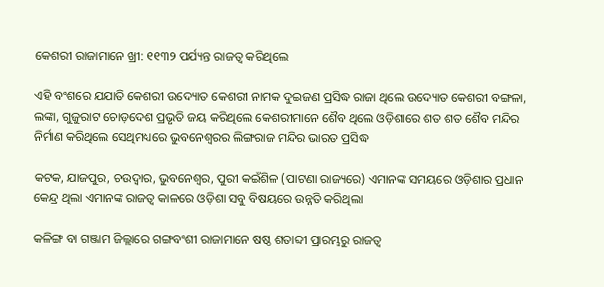କେଶରୀ ରାଜାମାନେ ଖ୍ରୀ: ୧୧୩୨ ପର୍ଯ୍ୟନ୍ତ ରାଜତ୍ୱ କରିଥିଲେ

ଏହି ବଂଶରେ ଯଯାତି କେଶରୀ ଉଦ୍ୟୋତ କେଶରୀ ନାମକ ଦୁଇଜଣ ପ୍ରସିଦ୍ଧ ରାଜା ଥିଲେ ଉଦ୍ୟୋତ କେଶରୀ ବଙ୍ଗଳା, ଲଙ୍କା, ଗୁଜୁରାଟ ଚୋଡ଼ଦେଶ ପ୍ରଭୃତି ଜୟ କରିଥିଲେ କେଶରୀମାନେ ଶୈବ ଥିଲେ ଓଡ଼ିଶାରେ ଶତ ଶତ ଶୈବ ମନ୍ଦିର ନିର୍ମାଣ କରିଥିଲେ ସେଥିମଧ୍ୟରେ ଭୁବନେଶ୍ୱରର ଲିଙ୍ଗରାଜ ମନ୍ଦିର ଭାରତ ପ୍ରସିଦ୍ଧ

କଟକ, ଯାଜପୁର, ଚଉଦ୍ୱାର, ଭୁବନେଶ୍ୱର, ପୁରୀ କଇଁଶିଳ (ପାଟଣା ରାଜ୍ୟରେ) ଏମାନଙ୍କ ସମୟରେ ଓଡ଼ିଶାର ପ୍ରଧାନ କେନ୍ଦ୍ର ଥିଲା ଏମାନଙ୍କ ରାଜତ୍ୱ କାଳରେ ଓଡ଼ିଶା ସବୁ ବିଷୟରେ ଉନ୍ନତି କରିଥିଲା

କଳିଙ୍ଗ ବା ଗଞ୍ଜାମ ଜିଲ୍ଲାରେ ଗଙ୍ଗବଂଶୀ ରାଜାମାନେ ଷଷ୍ଠ ଶତାବ୍ଦୀ ପ୍ରାରମ୍ଭରୁ ରାଜତ୍ୱ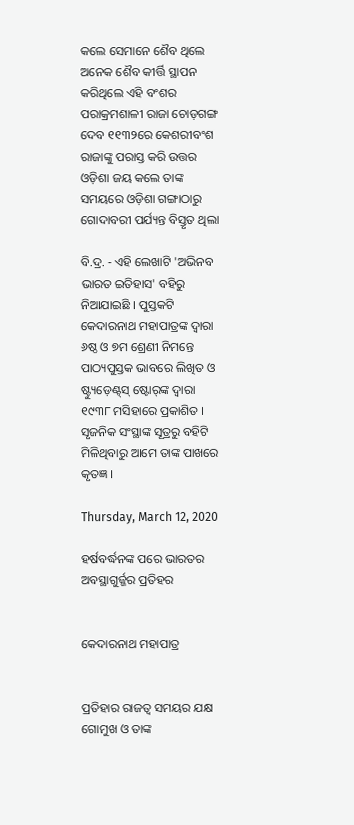କଲେ ସେମାନେ ଶୈବ ଥିଲେ ଅନେକ ଶୈବ କୀର୍ତ୍ତି ସ୍ଥାପନ କରିଥିଲେ ଏହି ବଂଶର ପରାକ୍ରମଶାଳୀ ରାଜା ଚୋଡ଼ଗଙ୍ଗ ଦେବ ୧୧୩୨ରେ କେଶରୀବଂଶ ରାଜାଙ୍କୁ ପରାସ୍ତ କରି ଉତ୍ତର ଓଡ଼ିଶା ଜୟ କଲେ ତାଙ୍କ ସମୟରେ ଓଡ଼ିଶା ଗଙ୍ଗାଠାରୁ ଗୋଦାବରୀ ପର୍ଯ୍ୟନ୍ତ ବିସ୍ତୃତ ଥିଲା

ବି.ଦ୍ର. - ଏହି ଲେଖାଟି 'ଅଭିନବ ଭାରତ ଇତିହାସ' ବହିରୁ ନିଆଯାଇଛି । ପୁସ୍ତକଟି କେଦାରନାଥ ମହାପାତ୍ରଙ୍କ ଦ୍ୱାରା ୬ଷ୍ଠ ଓ ୭ମ ଶ୍ରେଣୀ ନିମନ୍ତେ ପାଠ୍ୟପୁସ୍ତକ ଭାବରେ ଲିଖିତ ଓ ଷ୍ଟ୍ୟୁଡ଼େଣ୍ଟ୍‌ସ୍ ଷ୍ଟୋର୍‌ଙ୍କ ଦ୍ୱାରା ୧୯୩୮ ମସିହାରେ ପ୍ରକାଶିତ । ସୃଜନିକ ସଂସ୍ଥାଙ୍କ ସୂତ୍ରରୁ ବହିଟି ମିଳିଥିବାରୁ ଆମେ ତାଙ୍କ ପାଖରେ କୃତଜ୍ଞ ।

Thursday, March 12, 2020

ହର୍ଷବର୍ଦ୍ଧନଙ୍କ ପରେ ଭାରତର ଅବସ୍ଥାଗୁର୍ଜ୍ଜର ପ୍ରତିହର


କେଦାରନାଥ ମହାପାତ୍ର


ପ୍ରତିହାର ରାଜତ୍ୱ ସମୟର ଯକ୍ଷ ଗୋମୁଖ ଓ ତାଙ୍କ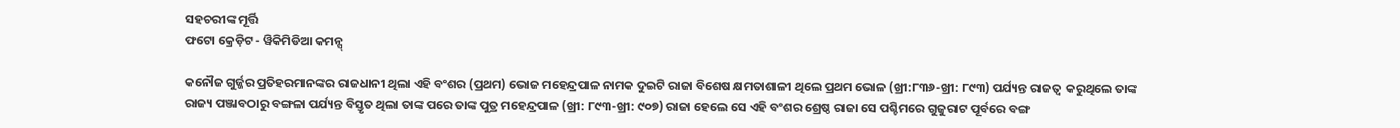ସହଚରୀଙ୍କ ମୂର୍ତ୍ତି
ଫଟୋ କ୍ରେଡ଼ିଟ - ୱିକିମିଡିଆ କମନ୍ସ୍

କନୌଜ ଗୁର୍ଜ୍ଜର ପ୍ରତିହରମାନଙ୍କର ରାଜଧାନୀ ଥିଲା ଏହି ବଂଶର (ପ୍ରଥମ) ଭୋଜ ମହେନ୍ଦ୍ରପାଳ ନାମକ ଦୁଇଟି ରାଜା ବିଶେଷ କ୍ଷମତାଶାଳୀ ଥିଲେ ପ୍ରଥମ ଭୋଳ (ଖ୍ରୀ:୮୩୬-ଖ୍ରୀ: ୮୯୩) ପର୍ଯ୍ୟନ୍ତ ରାଜତ୍ୱ  କରୁଥିଲେ ତାଙ୍କ ରାଜ୍ୟ ପଞ୍ଜାବଠାରୁ ବଙ୍ଗଳା ପର୍ଯ୍ୟନ୍ତ ବିସ୍ତୃତ ଥିଲା ତାଙ୍କ ପରେ ତାଙ୍କ ପୁତ୍ର ମହେନ୍ଦ୍ରପାଳ (ଖ୍ରୀ: ୮୯୩-ଖ୍ରୀ: ୯୦୭) ରାଜା ହେଲେ ସେ ଏହି ବଂଶର ଶ୍ରେଷ୍ଠ ରାଜା ସେ ପଶ୍ଚିମରେ ଗୁଜୁରାଟ ପୂର୍ବରେ ବଙ୍ଗ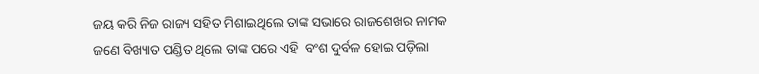ଜୟ କରି ନିଜ ରାଜ୍ୟ ସହିତ ମିଶାଇଥିଲେ ତାଙ୍କ ସଭାରେ ରାଜଶେଖର ନାମକ ଜଣେ ବିଖ୍ୟାତ ପଣ୍ଡିତ ଥିଲେ ତାଙ୍କ ପରେ ଏହି  ବଂଶ ଦୁର୍ବଳ ହୋଇ ପଡ଼ିଲା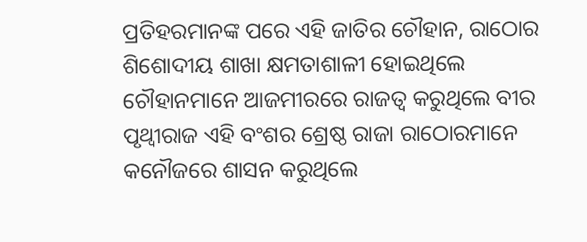ପ୍ରତିହରମାନଙ୍କ ପରେ ଏହି ଜାତିର ଚୌହାନ, ରାଠୋର ଶିଶୋଦୀୟ ଶାଖା କ୍ଷମତାଶାଳୀ ହୋଇଥିଲେ ଚୌହାନମାନେ ଆଜମୀରରେ ରାଜତ୍ୱ କରୁଥିଲେ ବୀର ପୃଥ୍ୱୀରାଜ ଏହି ବଂଶର ଶ୍ରେଷ୍ଠ ରାଜା ରାଠୋରମାନେ କନୌଜରେ ଶାସନ କରୁଥିଲେ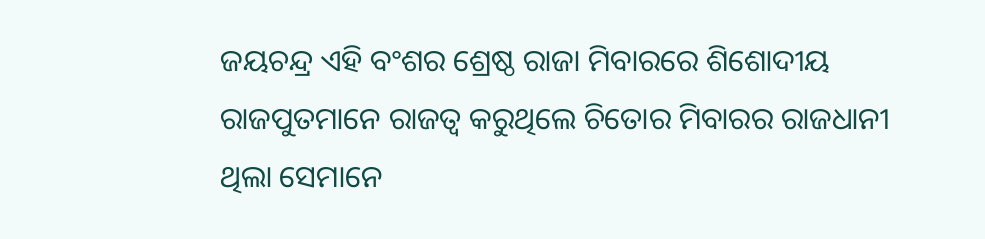ଜୟଚନ୍ଦ୍ର ଏହି ବଂଶର ଶ୍ରେଷ୍ଠ ରାଜା ମିବାରରେ ଶିଶୋଦୀୟ ରାଜପୁତମାନେ ରାଜତ୍ୱ କରୁଥିଲେ ଚିତୋର ମିବାରର ରାଜଧାନୀ ଥିଲା ସେମାନେ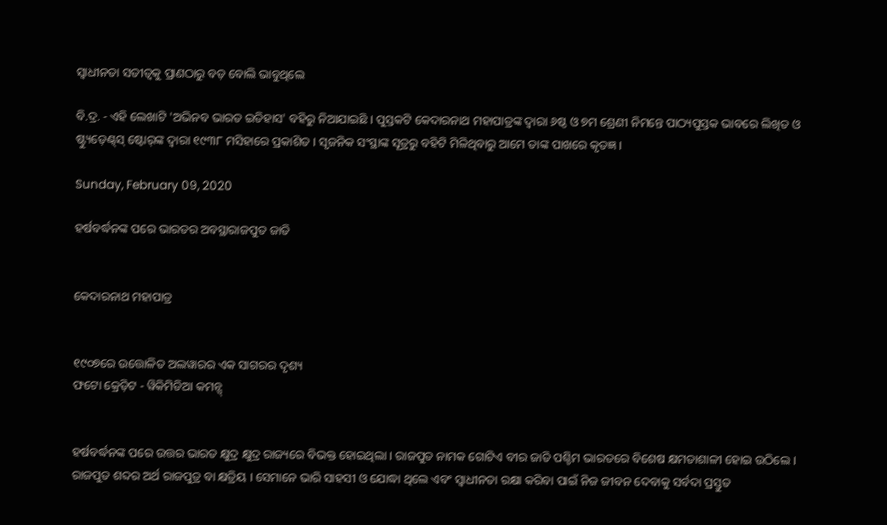ସ୍ୱାଧୀନତା ସତୀତ୍ୱକୁ ପ୍ରାଣଠାରୁ ବଡ଼ ବୋଲି ଭାବୁଥିଲେ

ବି.ଦ୍ର. - ଏହି ଲେଖାଟି 'ଅଭିନବ ଭାରତ ଇତିହାସ' ବହିରୁ ନିଆଯାଇଛି । ପୁସ୍ତକଟି କେଦାରନାଥ ମହାପାତ୍ରଙ୍କ ଦ୍ୱାରା ୬ଷ୍ଠ ଓ ୭ମ ଶ୍ରେଣୀ ନିମନ୍ତେ ପାଠ୍ୟପୁସ୍ତକ ଭାବରେ ଲିଖିତ ଓ ଷ୍ଟ୍ୟୁଡ଼େଣ୍ଟ୍‌ସ୍ ଷ୍ଟୋର୍‌ଙ୍କ ଦ୍ୱାରା ୧୯୩୮ ମସିହାରେ ପ୍ରକାଶିତ । ସୃଜନିକ ସଂସ୍ଥାଙ୍କ ସୂତ୍ରରୁ ବହିଟି ମିଳିଥିବାରୁ ଆମେ ତାଙ୍କ ପାଖରେ କୃତଜ୍ଞ ।

Sunday, February 09, 2020

ହର୍ଷବର୍ଦ୍ଧନଙ୍କ ପରେ ଭାରତର ଅବସ୍ଥାରାଜପୁତ ଜାତି


କେଦାରନାଥ ମହାପାତ୍ର


୧୯୦୭ରେ ଉତ୍ତୋଳିତ ଅଲୱାରର ଏକ ସାଗରର ଦୃଶ୍ୟ
ଫଟୋ କ୍ରେଡ଼ିଟ - ୱିକିମିଡିଆ କମନ୍ସ୍


ହର୍ଷବର୍ଦ୍ଧନଙ୍କ ପରେ ଉତ୍ତର ଭାରତ କ୍ଷୁଦ୍ର କ୍ଷୁଦ୍ର ରାଜ୍ୟରେ ବିଭକ୍ତ ହୋଇଥିଲା । ରାଜପୁତ ନାମକ ଗୋଟିଏ ବୀର ଜାତି ପଶ୍ଚିମ ଭାରତରେ ବିଶେଷ କ୍ଷମତାଶାଳୀ ହୋଇ ଉଠିଲେ । ରାଜପୁତ ଶବ୍ଦର ଅର୍ଥ ରାଜପୁତ୍ର ବା କ୍ଷତ୍ରିୟ । ସେମାନେ ଭାରି ସାହସୀ ଓ ଯୋଦ୍ଧା ଥିଲେ ଏବଂ ସ୍ୱାଧୀନତା ରକ୍ଷା କରିବା ପାଇଁ ନିଜ ଜୀବନ ଦେବାକୁ ସର୍ବଦା ପ୍ରସ୍ତୁତ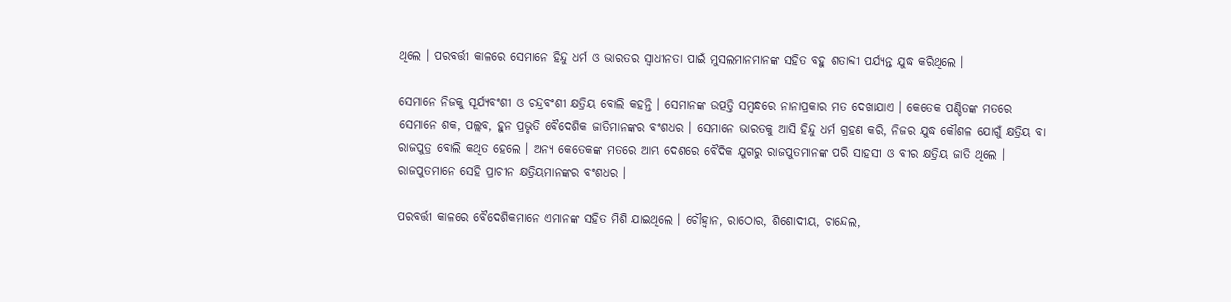ଥିଲେ । ପରବର୍ତ୍ତୀ କାଳରେ ସେମାନେ ହିନ୍ଦୁ ଧର୍ମ ଓ ଭାରତର ସ୍ୱାଧୀନତା ପାଇଁ ମୁସଲମାନମାନଙ୍କ ସହିତ ବହୁ ଶତାବ୍ଦୀ ପର୍ଯ୍ୟନ୍ତ ଯୁଦ୍ଧ କରିଥିଲେ ।

ସେମାନେ ନିଜକୁ ସୂର୍ଯ୍ୟବଂଶୀ ଓ ଚନ୍ଦ୍ରବଂଶୀ କ୍ଷତ୍ରିୟ ବୋଲି କହନ୍ତି । ସେମାନଙ୍କ ଉତ୍ପତ୍ତି ସମ୍ୱନ୍ଧରେ ନାନାପ୍ରକାର ମତ ଦେଖାଯାଏ । କେତେକ ପଣ୍ଡିତଙ୍କ ମତରେ ସେମାନେ ଶକ, ପଲ୍ଲବ, ହୁନ ପ୍ରଭୃତି ବୈଦେଶିକ ଜାତିମାନଙ୍କର ବଂଶଧର । ସେମାନେ ଭାରତକୁ ଆସି ହିନ୍ଦୁ ଧର୍ମ ଗ୍ରହଣ କରି, ନିଜର ଯୁଦ୍ଧ କୌଶଳ ଯୋଗୁଁ କ୍ଷତ୍ରିୟ ବା ରାଜପୁତ୍ର ବୋଲି କଥିତ ହେଲେ । ଅନ୍ୟ କେତେକଙ୍କ ମତରେ ଆମ୍ଭ ଦେଶରେ ବୈଦିକ ଯୁଗରୁ ରାଜପୁତମାନଙ୍କ ପରି ସାହସୀ ଓ ବୀର କ୍ଷତ୍ରିୟ ଜାତି ଥିଲେ । ରାଜପୁତମାନେ ସେହି ପ୍ରାଚୀନ କ୍ଷତ୍ରିୟମାନଙ୍କର ବଂଶଧର ।

ପରବର୍ତ୍ତୀ କାଳରେ ବୈଦେଶିକମାନେ ଏମାନଙ୍କ ସହିତ ମିଶି ଯାଇଥିଲେ । ଚୌହ୍ୱାନ, ରାଠୋର, ଶିଶୋଦୀୟ, ଚାନ୍ଦେଲ,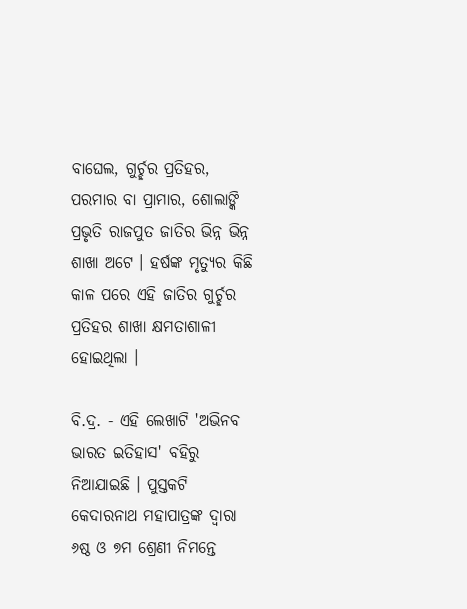ବାଘେଲ, ଗୁର୍ଚ୍ଛର ପ୍ରତିହର, ପରମାର ବା ପ୍ରାମାର, ଶୋଲାଙ୍କି ପ୍ରଭୃତି ରାଜପୁତ ଜାତିର ଭିନ୍ନ ଭିନ୍ନ ଶାଖା ଅଟେ । ହର୍ଷଙ୍କ ମୃତ୍ୟୁର କିଛି କାଳ ପରେ ଏହି ଜାତିର ଗୁର୍ଚ୍ଛର ପ୍ରତିହର ଶାଖା କ୍ଷମତାଶାଳୀ ହୋଇଥିଲା ।

ବି.ଦ୍ର. - ଏହି ଲେଖାଟି 'ଅଭିନବ ଭାରତ ଇତିହାସ' ବହିରୁ ନିଆଯାଇଛି । ପୁସ୍ତକଟି କେଦାରନାଥ ମହାପାତ୍ରଙ୍କ ଦ୍ୱାରା ୬ଷ୍ଠ ଓ ୭ମ ଶ୍ରେଣୀ ନିମନ୍ତେ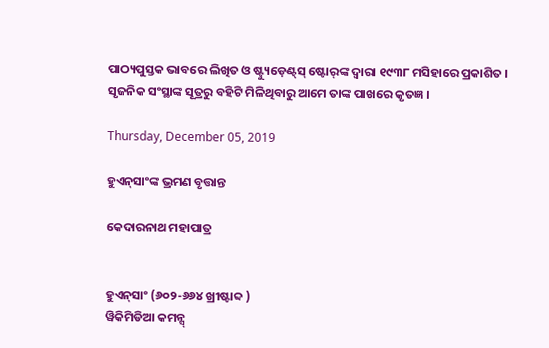ପାଠ୍ୟପୁସ୍ତକ ଭାବରେ ଲିଖିତ ଓ ଷ୍ଟ୍ୟୁଡ଼େଣ୍ଟ୍‌ସ୍ ଷ୍ଟୋର୍‌ଙ୍କ ଦ୍ୱାରା ୧୯୩୮ ମସିହାରେ ପ୍ରକାଶିତ । ସୃଜନିକ ସଂସ୍ଥାଙ୍କ ସୂତ୍ରରୁ ବହିଟି ମିଳିଥିବାରୁ ଆମେ ତାଙ୍କ ପାଖରେ କୃତଜ୍ଞ ।

Thursday, December 05, 2019

ହୁଏନ୍‌ସାଂଙ୍କ ଭ୍ରମଣ ବୃତ୍ତାନ୍ତ

କେଦାରନାଥ ମହାପାତ୍ର


ହୁଏନ୍‌ସାଂ (୬୦୨-୬୬୪ ଖ୍ରୀଷ୍ଟାବ୍ଦ )
ୱିକିମିଡିଆ କମନ୍ସ୍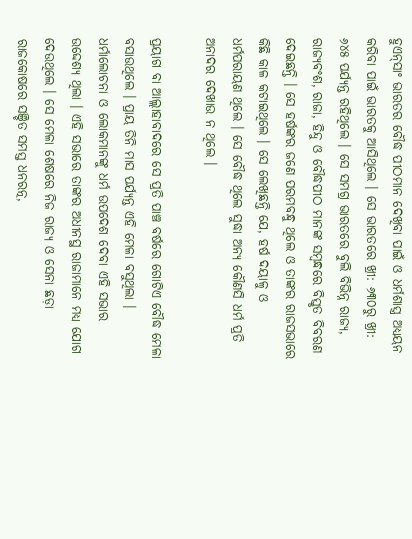ହୁଏନ୍‌ସାଂ ଭାରତର ବୌଦ୍ଧ ପୀଠମାନ ଦେଖିବା ପାଇଁ ଓ ଧର୍ମଶାସ୍ତ୍ର ଅଧ୍ୟୟନ କରିବା ପାଇଁ ଭାରତକୁ ଆସିଥିଲେ । ସେ ଭାରତରେ ଖ୍ରୀ: ୬୩୦ରୁ ଖ୍ରୀ: ୬୪୫ ପର୍ଯ୍ୟନ୍ତ ରହିଥିଲେ । ସେ ସମଗ୍ର ଭାରତରେ ବୁଲି ବିଭିନ୍ନ ରାଜ୍ୟ, ରାଜ୍ୟବଂଶ, ରାଜା, ହିନ୍ଦୁ ଓ ବୌଦ୍ଧପୀଠ ମାନଙ୍କ ସମ୍ୱନ୍ଧରେ ବିସ୍ତୃତ ବିବରଣ ଦେଇଛନ୍ତି । ସେ ହର୍ଷଙ୍କର ଜଣେ ପରମବନ୍ଧୁ ଥିଲେ ଓ ତାଙ୍କର ରାଜସଭାରେ କିଛି କାଳ କଟାଇଥିଲେ । ସେ ଲେଖିଛନ୍ତି ଯେ, ହର୍ଷ ଦୟାଳୁ ଓ ଧର୍ମପରାୟଣ ଥିଲେ । ସେ ବୌଦ୍ଧ ଥିଲେ ସୁଦ୍ଧା ଅନ୍ୟ କୌଣସି ଧର୍ମ ପ୍ରତି ଅନାଦର ଦେଖାଉ ନ ଥିଲେ ।

ପ୍ରୟାଗ ବା ଆଲ୍ଲାହାବାଦରେ ସେ ପ୍ରତି ପାଞ୍ଚ ବର୍ଷରେ ଗୋଟିଏ ବୌଦ୍ଧ ମେଳା ବସାଉଥିଲେ । ପ୍ରାୟ ତିନି ମାସ ପର୍ଯ୍ୟନ୍ତ ଏହି ମେଳା ବସୁଥିଲା । ଧର୍ମାଲୋଚନା ଓ ଲୋକମାନଙ୍କୁ ଧର୍ମ ଉପଦେଶ ଦେବା ଏହି ସଭାର ଉଦ୍ଦେଶ୍ୟ ଥିଲା । ଏହି ସଭାରେ ତାଙ୍କର ଅଧୀନସ୍ଥ ରାଜାମାନେ ମଧ୍ୟ ଯୋଗ ଦେଉଥିଲେ । ସେ ମେଳା ଶେଷରେ ନିଜ ରାଜ୍ୟ ଓ ସେନା ଛଡ଼ା ରାଜକୋଷରେ ସଞ୍ଚିତ ସମସ୍ତ ଧନରତ୍ନ,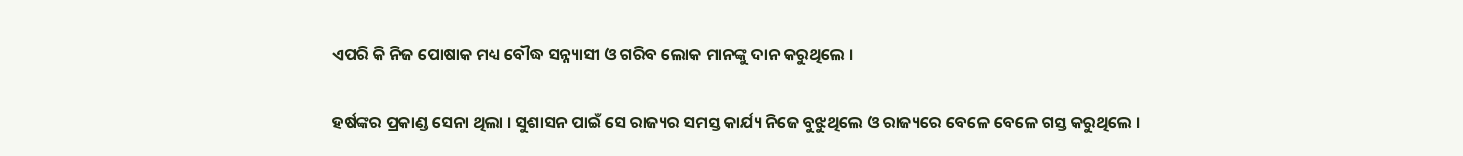ଏପରି କି ନିଜ ପୋଷାକ ମଧ୍ୟ ବୌଦ୍ଧ ସନ୍ନ୍ୟାସୀ ଓ ଗରିବ ଲୋକ ମାନଙ୍କୁ ଦାନ କରୁଥିଲେ ।

ହର୍ଷଙ୍କର ପ୍ରକାଣ୍ଡ ସେନା ଥିଲା । ସୁଶାସନ ପାଇଁ ସେ ରାଜ୍ୟର ସମସ୍ତ କାର୍ଯ୍ୟ ନିଜେ ବୁଝୁଥିଲେ ଓ ରାଜ୍ୟରେ ବେଳେ ବେଳେ ଗସ୍ତ କରୁଥିଲେ ।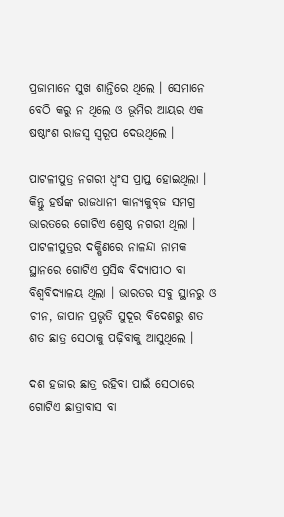ପ୍ରଜାମାନେ ସୁଖ ଶାନ୍ତିରେ ଥିଲେ । ସେମାନେ ବେଠି କରୁ ନ ଥିଲେ ଓ ଭୂମିର ଆୟର ଏକ ଷଷ୍ଠାଂଶ ରାଜସ୍ୱ ସ୍ୱରୂପ ଦେଉଥିଲେ ।

ପାଟଳୀପୁତ୍ର ନଗରୀ ଧ୍ୱଂସ ପ୍ରାପ୍ତ ହୋଇଥିଲା । କିନ୍ତୁ ହର୍ଷଙ୍କ ରାଜଧାନୀ କାନ୍ୟକୁବ୍‌ଜ ସମଗ୍ର ଭାରତରେ ଗୋଟିଏ ଶ୍ରେଷ୍ଠ ନଗରୀ ଥିଲା । ପାଟଳୀପୁତ୍ରର ଦକ୍ଷିଣରେ ନାଳନ୍ଦା ନାମକ ସ୍ଥାନରେ ଗୋଟିଏ ପ୍ରସିଦ୍ଧ ବିଦ୍ୟାପୀଠ ବା ବିଶ୍ୱବିଦ୍ୟାଳୟ ଥିଲା । ଭାରତର ସବୁ ସ୍ଥାନରୁ ଓ ଚୀନ, ଜାପାନ ପ୍ରଭୃତି ସୁଦୂର ବିଦେଶରୁ ଶତ ଶତ ଛାତ୍ର ସେଠାକୁ ପଢ଼ିବାକୁ ଆସୁଥିଲେ ।

ଦଶ ହଜାର ଛାତ୍ର ରହିବା ପାଇଁ ସେଠାରେ ଗୋଟିଏ ଛାତ୍ରାବାସ ବା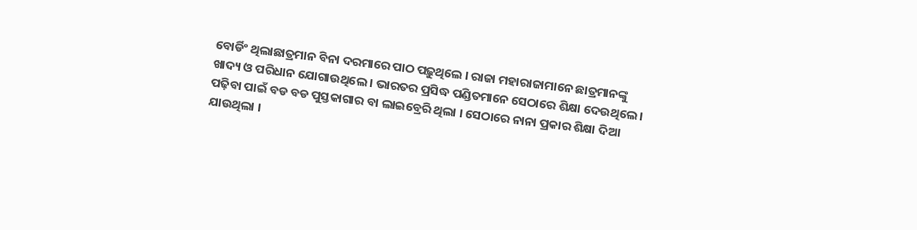ବୋର୍ଡିଂ ଥିଲାଛାତ୍ରମାନ ବିନା ଦରମାରେ ପାଠ ପଢ଼ୁଥିଲେ । ରାଜା ମହାରାଜାମାନେ ଛାତ୍ରମାନଙ୍କୁ ଖାଦ୍ୟ ଓ ପରିଧାନ ଯୋଗାଉଥିଲେ । ଭାରତର ପ୍ରସିଦ୍ଧ ପଣ୍ଡିତମାନେ ସେଠାରେ ଶିକ୍ଷା ଦେଉଥିଲେ । ପଢ଼ିବା ପାଇଁ ବଡ ବଡ ପୁସ୍ତକାଗାର ବା ଲାଇବ୍ରେରି ଥିଲା । ସେଠାରେ ନାନା ପ୍ରକାର ଶିକ୍ଷା ଦିଆ ଯାଉଥିଲା ।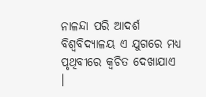ନାଳନ୍ଦା ପରି ଆଦର୍ଶ ବିଶ୍ୱବିଦ୍ୟାଳୟ ଏ ଯୁଗରେ ମଧ୍ୟ ପୃଥିବୀରେ କ୍ୱଚିତ ଦେଖାଯାଏ ।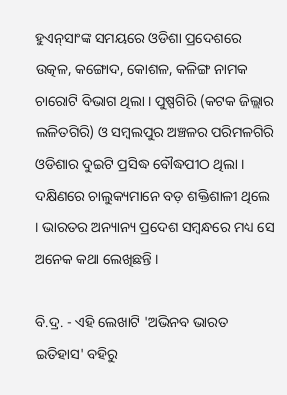ହୁଏନ୍‌ସାଂଙ୍କ ସମୟରେ ଓଡିଶା ପ୍ରଦେଶରେ ଉତ୍କଳ, କଙ୍ଗୋଦ, କୋଶଳ, କଳିଙ୍ଗ ନାମକ ଚାରୋଟି ବିଭାଗ ଥିଲା । ପୁଷ୍ପଗିରି (କଟକ ଜିଲ୍ଲାର ଲଳିତଗିରି) ଓ ସମ୍ୱଲପୁର ଅଞ୍ଚଳର ପରିମଳଗିରି ଓଡିଶାର ଦୁଇଟି ପ୍ରସିଦ୍ଧ ବୌଦ୍ଧପୀଠ ଥିଲା । ଦକ୍ଷିଣରେ ଚାଲୁକ୍ୟମାନେ ବଡ଼ ଶକ୍ତିଶାଳୀ ଥିଲେ । ଭାରତର ଅନ୍ୟାନ୍ୟ ପ୍ରଦେଶ ସମ୍ୱନ୍ଧରେ ମଧ୍ୟ ସେ ଅନେକ କଥା ଲେଖିଛନ୍ତି ।

ବି.ଦ୍ର. - ଏହି ଲେଖାଟି 'ଅଭିନବ ଭାରତ ଇତିହାସ' ବହିରୁ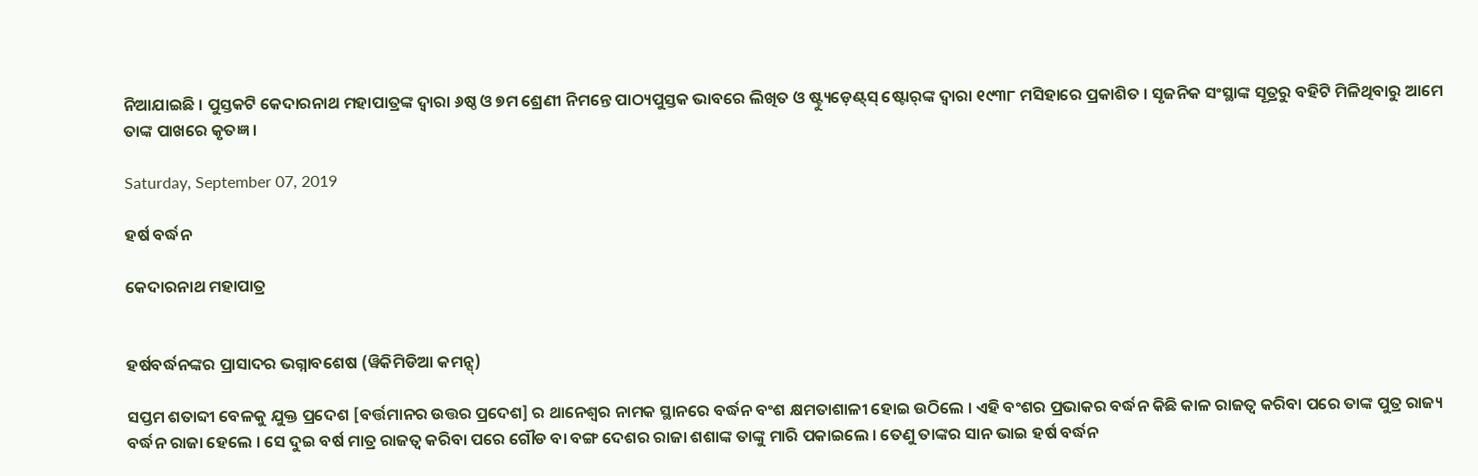ନିଆଯାଇଛି । ପୁସ୍ତକଟି କେଦାରନାଥ ମହାପାତ୍ରଙ୍କ ଦ୍ୱାରା ୬ଷ୍ଠ ଓ ୭ମ ଶ୍ରେଣୀ ନିମନ୍ତେ ପାଠ୍ୟପୁସ୍ତକ ଭାବରେ ଲିଖିତ ଓ ଷ୍ଟ୍ୟୁଡ଼େଣ୍ଟ୍‌ସ୍ ଷ୍ଟୋର୍‌ଙ୍କ ଦ୍ୱାରା ୧୯୩୮ ମସିହାରେ ପ୍ରକାଶିତ । ସୃଜନିକ ସଂସ୍ଥାଙ୍କ ସୂତ୍ରରୁ ବହିଟି ମିଳିଥିବାରୁ ଆମେ ତାଙ୍କ ପାଖରେ କୃତଜ୍ଞ ।

Saturday, September 07, 2019

ହର୍ଷ ବର୍ଦ୍ଧନ

କେଦାରନାଥ ମହାପାତ୍ର


ହର୍ଷବର୍ଦ୍ଧନଙ୍କର ପ୍ରାସାଦର ଭଗ୍ନାବଶେଷ (ୱିକିମିଡିଆ କମନ୍ସ୍)

ସପ୍ତମ ଶତାବ୍ଦୀ ବେଳକୁ ଯୁକ୍ତ ପ୍ରଦେଶ [ବର୍ତ୍ତମାନର ଉତ୍ତର ପ୍ରଦେଶ] ର ଥାନେଶ୍ୱର ନାମକ ସ୍ଥାନରେ ବର୍ଦ୍ଧନ ବଂଶ କ୍ଷମତାଶାଳୀ ହୋଇ ଉଠିଲେ । ଏହି ବଂଶର ପ୍ରଭାକର ବର୍ଦ୍ଧନ କିଛି କାଳ ରାଜତ୍ୱ କରିବା ପରେ ତାଙ୍କ ପୁତ୍ର ରାଜ୍ୟ ବର୍ଦ୍ଧନ ରାଜା ହେଲେ । ସେ ଦୁଇ ବର୍ଷ ମାତ୍ର ରାଜତ୍ୱ କରିବା ପରେ ଗୌଡ ବା ବଙ୍ଗ ଦେଶର ରାଜା ଶଶାଙ୍କ ତାଙ୍କୁ ମାରି ପକାଇଲେ । ତେଣୁ ତାଙ୍କର ସାନ ଭାଇ ହର୍ଷ ବର୍ଦ୍ଧନ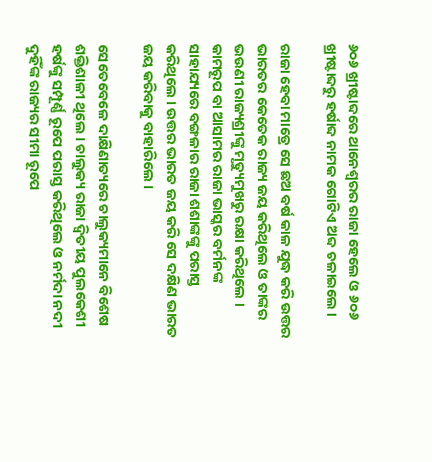୬୦୬ ଖ୍ରୀଷ୍ଟାବ୍ଦରେ ଥାନେଶ୍ୱରର ରାଜା ହେଲେ ଓ ୬୦୬ ଖ୍ରୀଷ୍ଟାବ୍ଦରୁ ହର୍ଷାବ୍ଦ ନାମକ ଗୋଟିଏ ଅବ୍ଦ ଚଳାଇଲେ ।

ରାଜା ହେବା ମାତ୍ରେ ସେ ଛଅ ବର୍ଷ କାଳ ଯୁଦ୍ଧ କରି ଉତ୍ତର ଭାରତର କେତେକ ରାଜ୍ୟ ଜୟ କରିଥିଲେ ଓ ତାଙ୍କର ଭଉଣୀ ରାଜ୍ୟଶ୍ରୀଙ୍କୁ ମୃତ୍ୟୁମୁଖରୁ ରକ୍ଷା କରିଥିଲେ । କାମରୂପ ବା ଆସାମର ରାଜା ଭାସ୍କର ବର୍ମନଙ୍କ ସାହାଯ୍ୟରେ ବଙ୍ଗଳାର ରାଜା ଶଶାଙ୍କଙ୍କୁ ପରାସ୍ତ
କରିଥିଲେ । ଉତ୍ତର ଭାରତ ଜୟ କରି ସେ ଦକ୍ଷିଣ ଭାରତ ଜୟ କରିବାକୁ ବାହାରିଲେ ।

ସେତେବେଳେ ଦାକ୍ଷିଣାତ୍ୟରେ ଚାଲୁକ୍ୟମାନେ ବିଶେଷ ଶକ୍ତିଶାଳୀ ଥିଲେ । ଚାଲୁକ୍ୟ ରାଜା ଦ୍ୱିତୀୟ ପୁଲକେଶୀ ହର୍ଷଙ୍କୁ ସମ୍ପୂର୍ଣ୍ଣ ରୂପେ ପରାସ୍ତ କରିଥିଲେ ଓ ନର୍ମଦା ନଦୀ ଦୁହିଁଙ୍କ ରାଜ୍ୟର ସୀମା ରୂପେ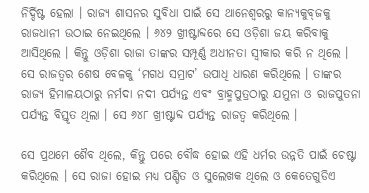ନିର୍ଦ୍ଦିଷ୍ଟ ହେଲା । ରାଜ୍ୟ ଶାସନର ସୁବିଧା ପାଇଁ ସେ ଥାନେଶ୍ୱରରୁ କାନ୍ୟକୁବ୍‌ଜକୁ ରାଜଧାନୀ ଉଠାଇ ନେଇଥିଲେ । ୬୪୨ ଖ୍ରୀଷ୍ଟାବ୍ଦରେ ସେ ଓଡ଼ିଶା ଜୟ କରିବାକୁ ଆସିଥିଲେ । କିନ୍ତୁ ଓଡ଼ିଶା ରାଜା ତାଙ୍କର ସମ୍ପୂର୍ଣ୍ଣ ଅଧୀନତା ସ୍ୱୀକାର କରି ନ ଥିଲେ । ସେ ରାଜତ୍ୱର ଶେଷ ବେଳକୁ ‘ମଗଧ ସମ୍ରାଟ’ ଉପାଧି ଧାରଣ କରିଥିଲେ । ତାଙ୍କର ରାଜ୍ୟ ହିମାଳୟଠାରୁ ନର୍ମଦା ନଦୀ ପର୍ଯ୍ୟନ୍ତ ଏବଂ ବ୍ରାହ୍ମପୁତ୍ରଠାରୁ ଯମୁନା ଓ ରାଜପୁତନା ପର୍ଯ୍ୟନ୍ତ ବିସ୍ତୃତ ଥିଲା । ସେ ୬୪୮ ଖ୍ରୀଷ୍ଟାବ୍ଦ ପର୍ଯ୍ୟନ୍ତ ରାଜତ୍ୱ କରିଥିଲେ ।

ସେ ପ୍ରଥମେ ଶୈବ ଥିଲେ, କିନ୍ତୁ ପରେ ବୌଦ୍ଧ ହୋଇ ଏହି ଧର୍ମର ଉନ୍ନତି ପାଇଁ ଚେଷ୍ଟା କରିଥିଲେ । ସେ ରାଜା ହୋଇ ମଧ୍ୟ ପଣ୍ଡିତ ଓ ସୁଲେଖକ ଥିଲେ ଓ କେତେଗୁଡିଏ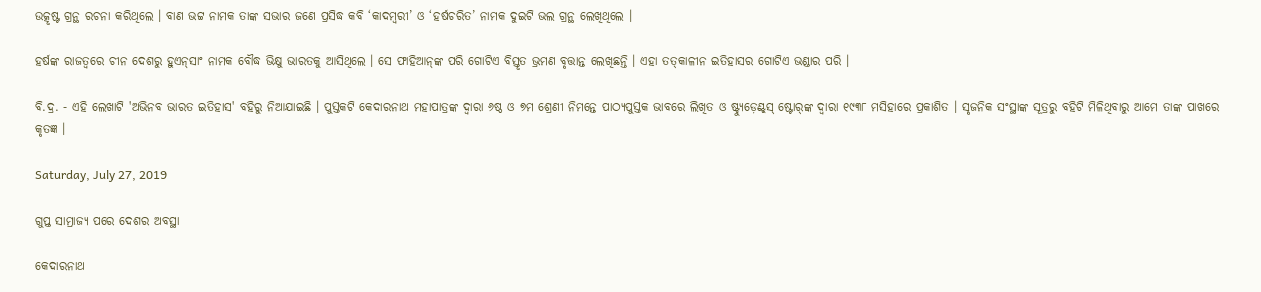ଉତ୍କୃଷ୍ଟ ଗ୍ରନ୍ଥ ରଚନା କରିଥିଲେ । ବାଣ ଭଟ୍ଟ ନାମକ ତାଙ୍କ ସଭାର ଜଣେ ପ୍ରସିଦ୍ଧ କବି ‘କାଦମ୍ୱରୀ’ ଓ ‘ହର୍ଷଚରିତ’ ନାମକ ଦୁଇଟି ଭଲ ଗ୍ରନ୍ଥ ଲେଖିଥିଲେ ।

ହର୍ଷଙ୍କ ରାଜତ୍ୱରେ ଚୀନ ଦେଶରୁ ହୁଏନ୍‌ସାଂ ନାମକ ବୌଦ୍ଧ ଭିକ୍ଷୁ ଭାରତକୁ ଆସିଥିଲେ । ସେ ଫାହିଆନ୍‌ଙ୍କ ପରି ଗୋଟିଏ ବିସ୍ତୃତ ଭ୍ରମଣ ବୃତ୍ତାନ୍ତ ଲେଖିଛନ୍ତି । ଏହା ତତ୍‌କାଳୀନ ଇତିହାସର ଗୋଟିଏ ଭଣ୍ଡାର ପରି ।

ବି.ଦ୍ର. - ଏହି ଲେଖାଟି 'ଅଭିନବ ଭାରତ ଇତିହାସ' ବହିରୁ ନିଆଯାଇଛି । ପୁସ୍ତକଟି କେଦାରନାଥ ମହାପାତ୍ରଙ୍କ ଦ୍ୱାରା ୬ଷ୍ଠ ଓ ୭ମ ଶ୍ରେଣୀ ନିମନ୍ତେ ପାଠ୍ୟପୁସ୍ତକ ଭାବରେ ଲିଖିତ ଓ ଷ୍ଟ୍ୟୁଡ଼େଣ୍ଟ୍‌ସ୍ ଷ୍ଟୋର୍‌ଙ୍କ ଦ୍ୱାରା ୧୯୩୮ ମସିହାରେ ପ୍ରକାଶିତ । ସୃଜନିକ ସଂସ୍ଥାଙ୍କ ସୂତ୍ରରୁ ବହିଟି ମିଳିଥିବାରୁ ଆମେ ତାଙ୍କ ପାଖରେ କୃତଜ୍ଞ ।

Saturday, July 27, 2019

ଗୁପ୍ତ ସାମ୍ରାଜ୍ୟ ପରେ ଦେଶର ଅବସ୍ଥା

କେଦାରନାଥ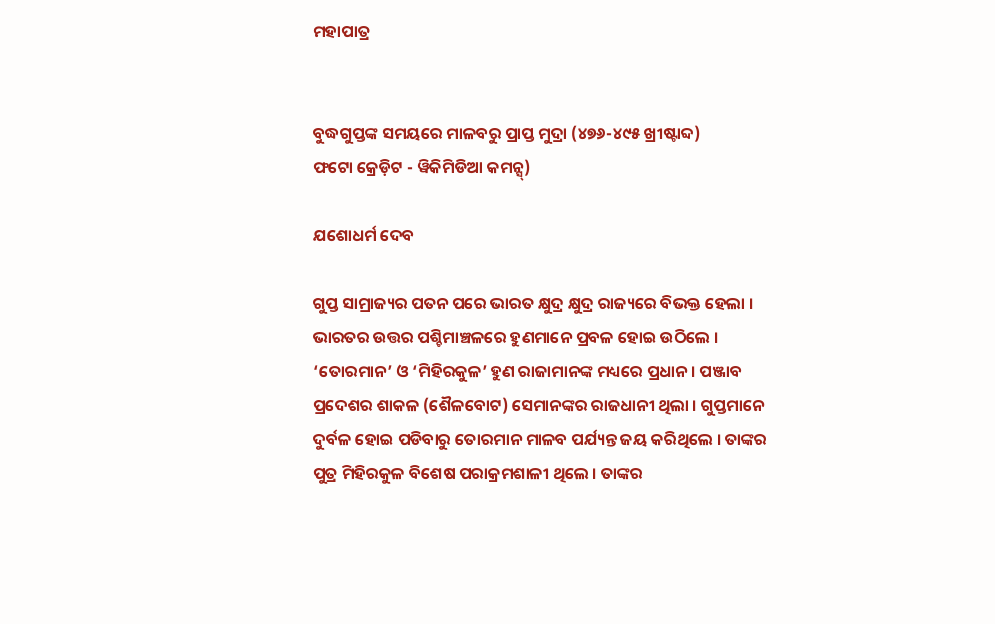ମହାପାତ୍ର


ବୁଦ୍ଧଗୁପ୍ତଙ୍କ ସମୟରେ ମାଳବରୁ ପ୍ରାପ୍ତ ମୁଦ୍ରା (୪୭୬-୪୯୫ ଖ୍ରୀଷ୍ଟାବ୍ଦ)
ଫଟୋ କ୍ରେଡ଼ିଟ - ୱିକିମିଡିଆ କମନ୍ସ୍)

ଯଶୋଧର୍ମ ଦେବ

ଗୁପ୍ତ ସାମ୍ରାଜ୍ୟର ପତନ ପରେ ଭାରତ କ୍ଷୁଦ୍ର କ୍ଷୁଦ୍ର ରାଜ୍ୟରେ ବିଭକ୍ତ ହେଲା । ଭାରତର ଉତ୍ତର ପଶ୍ଚିମାଞ୍ଚଳରେ ହୁଣମାନେ ପ୍ରବଳ ହୋଇ ଉଠିଲେ । ‘ତୋରମାନ’ ଓ ‘ମିହିରକୁଳ’ ହୁଣ ରାଜାମାନଙ୍କ ମଧ୍ୟରେ ପ୍ରଧାନ । ପଞ୍ଜାବ ପ୍ରଦେଶର ଶାକଳ (ଶୈଳବୋଟ) ସେମାନଙ୍କର ରାଜଧାନୀ ଥିଲା । ଗୁପ୍ତମାନେ ଦୁର୍ବଳ ହୋଇ ପଡିବାରୁ ତୋରମାନ ମାଳବ ପର୍ଯ୍ୟନ୍ତ ଜୟ କରିଥିଲେ । ତାଙ୍କର ପୁତ୍ର ମିହିରକୁଳ ବିଶେଷ ପରାକ୍ରମଶାଳୀ ଥିଲେ । ତାଙ୍କର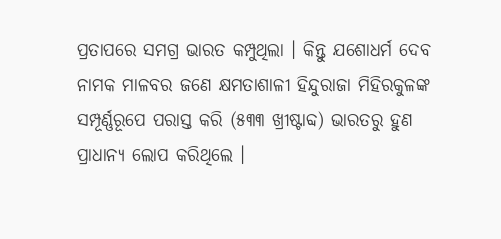ପ୍ରତାପରେ ସମଗ୍ର ଭାରତ କମ୍ପୁଥିଲା । କିନ୍ତୁ ଯଶୋଧର୍ମ ଦେବ ନାମକ ମାଳବର ଜଣେ କ୍ଷମତାଶାଳୀ ହିନ୍ଦୁରାଜା ମିହିରକୁଳଙ୍କ ସମ୍ପୂର୍ଣ୍ଣରୂପେ ପରାସ୍ତ କରି (୫୩୩ ଖ୍ରୀଷ୍ଟାବ୍ଦ) ଭାରତରୁ ହୁଣ ପ୍ରାଧାନ୍ୟ ଲୋପ କରିଥିଲେ ।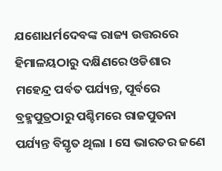ଯଶୋଧର୍ମଦେବଙ୍କ ରାଜ୍ୟ ଉତ୍ତରରେ ହିମାଳୟଠାରୁ ଦକ୍ଷିଣରେ ଓଡିଶାର ମହେନ୍ଦ୍ର ପର୍ବତ ପର୍ଯ୍ୟନ୍ତ, ପୂର୍ବରେ ବ୍ରହ୍ମପୁତ୍ରଠାରୁ ପଶ୍ଚିମରେ ରାଜପୁତନା ପର୍ଯ୍ୟନ୍ତ ବିସ୍ତୃତ ଥିଲା । ସେ ଭାରତର ଜଣେ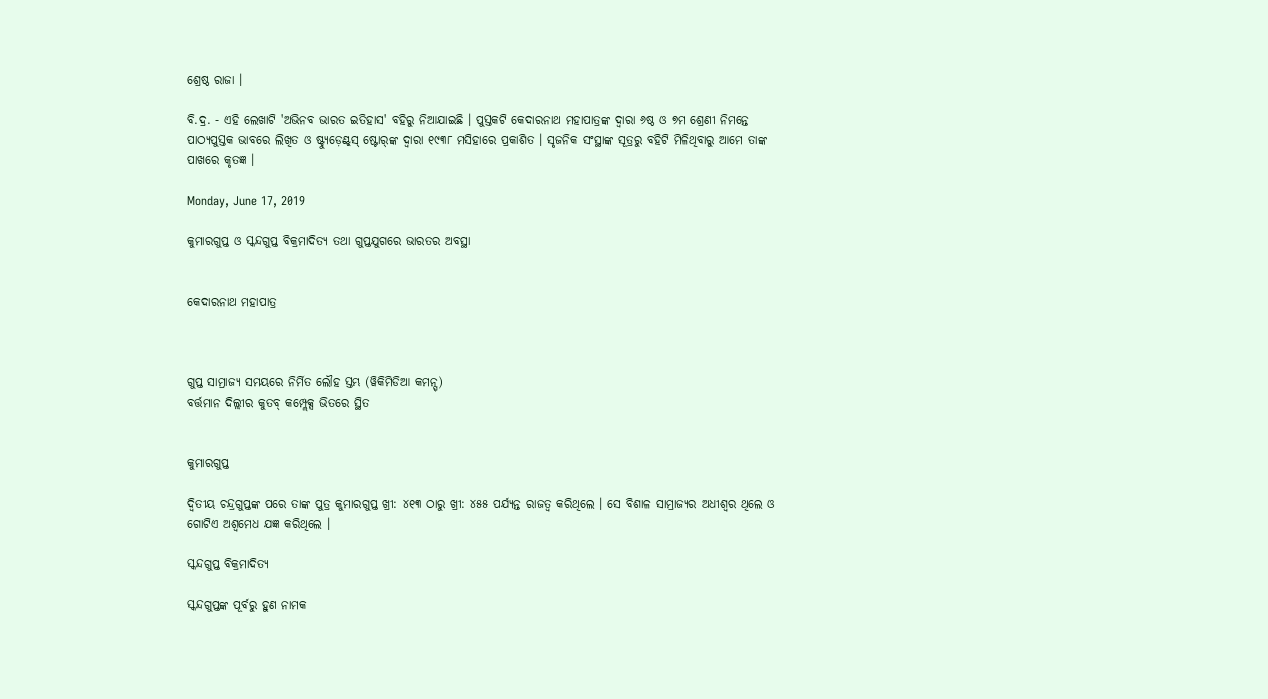ଶ୍ରେଷ୍ଠ ରାଜା ।

ବି.ଦ୍ର. - ଏହି ଲେଖାଟି 'ଅଭିନବ ଭାରତ ଇତିହାସ' ବହିରୁ ନିଆଯାଇଛି । ପୁସ୍ତକଟି କେଦାରନାଥ ମହାପାତ୍ରଙ୍କ ଦ୍ୱାରା ୬ଷ୍ଠ ଓ ୭ମ ଶ୍ରେଣୀ ନିମନ୍ତେ ପାଠ୍ୟପୁସ୍ତକ ଭାବରେ ଲିଖିତ ଓ ଷ୍ଟ୍ୟୁଡ଼େଣ୍ଟ୍‌ସ୍ ଷ୍ଟୋର୍‌ଙ୍କ ଦ୍ୱାରା ୧୯୩୮ ମସିହାରେ ପ୍ରକାଶିତ । ସୃଜନିକ ସଂସ୍ଥାଙ୍କ ସୂତ୍ରରୁ ବହିଟି ମିଳିଥିବାରୁ ଆମେ ତାଙ୍କ ପାଖରେ କୃତଜ୍ଞ ।

Monday, June 17, 2019

କୁମାରଗୁପ୍ତ ଓ ସ୍କନ୍ଦଗୁପ୍ତ ବିକ୍ରମାଦିତ୍ୟ ତଥା ଗୁପ୍ତଯୁଗରେ ଭାରତର ଅବସ୍ଥା


କେଦାରନାଥ ମହାପାତ୍ର



ଗୁପ୍ତ ସାମ୍ରାଜ୍ୟ ସମୟରେ ନିର୍ମିତ ଲୌହ ସ୍ତମ୍ଭ (ୱିକିମିଡିଆ କମନ୍ସ୍)
ବର୍ତ୍ତମାନ ଦିଲ୍ଲୀର କୁତବ୍ କମ୍ପ୍ଲେକ୍ସ ଭିତରେ ସ୍ଥିତ


କୁମାରଗୁପ୍ତ

ଦ୍ୱିତୀୟ ଚନ୍ଦ୍ରଗୁପ୍ତଙ୍କ ପରେ ତାଙ୍କ ପୁତ୍ର କୁମାରଗୁପ୍ତ ଖ୍ରୀ: ୪୧୩ ଠାରୁ ଖ୍ରୀ: ୪୫୫ ପର୍ଯ୍ୟନ୍ତ ରାଜତ୍ୱ କରିଥିଲେ । ସେ ବିଶାଳ ସାମ୍ରାଜ୍ୟର ଅଧୀଶ୍ୱର ଥିଲେ ଓ ଗୋଟିଏ ଅଶ୍ୱମେଧ ଯଜ୍ଞ କରିଥିଲେ ।

ସ୍କନ୍ଦଗୁପ୍ତ ବିକ୍ରମାଦିତ୍ୟ

ସ୍କନ୍ଦଗୁପ୍ତଙ୍କ ପୂର୍ବରୁ ହୁଣ ନାମକ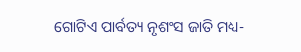ଗୋଟିଏ ପାର୍ବତ୍ୟ ନୃଶଂସ ଜାତି ମଧ୍ୟ-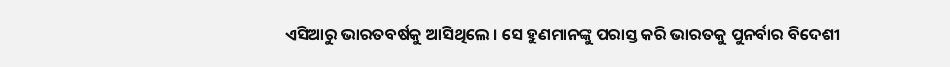ଏସିଆରୁ ଭାରତବର୍ଷକୁ ଆସିଥିଲେ । ସେ ହୁଣମାନଙ୍କୁ ପରାସ୍ତ କରି ଭାରତକୁ ପୁନର୍ବାର ବିଦେଶୀ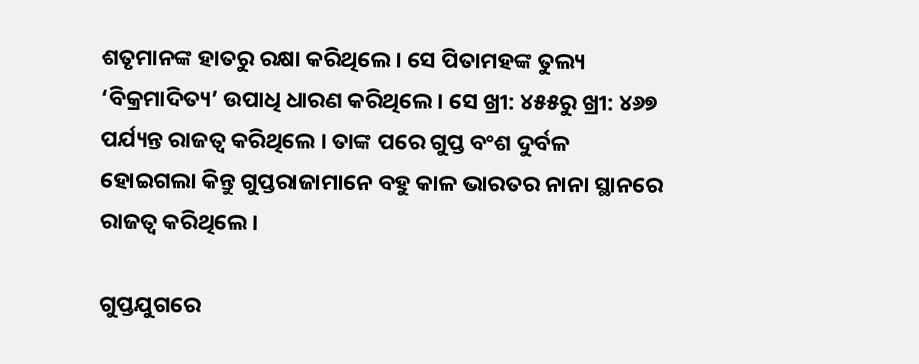ଶତୃମାନଙ୍କ ହାତରୁ ରକ୍ଷା କରିଥିଲେ । ସେ ପିତାମହଙ୍କ ତୁଲ୍ୟ ‘ବିକ୍ରମାଦିତ୍ୟ’ ଉପାଧି ଧାରଣ କରିଥିଲେ । ସେ ଖ୍ରୀ: ୪୫୫ରୁ ଖ୍ରୀ: ୪୬୭ ପର୍ଯ୍ୟନ୍ତ ରାଜତ୍ୱ କରିଥିଲେ । ତାଙ୍କ ପରେ ଗୁପ୍ତ ବଂଶ ଦୁର୍ବଳ ହୋଇଗଲା କିନ୍ତୁ ଗୁପ୍ତରାଜାମାନେ ବହୁ କାଳ ଭାରତର ନାନା ସ୍ଥାନରେ ରାଜତ୍ୱ କରିଥିଲେ ।

ଗୁପ୍ତଯୁଗରେ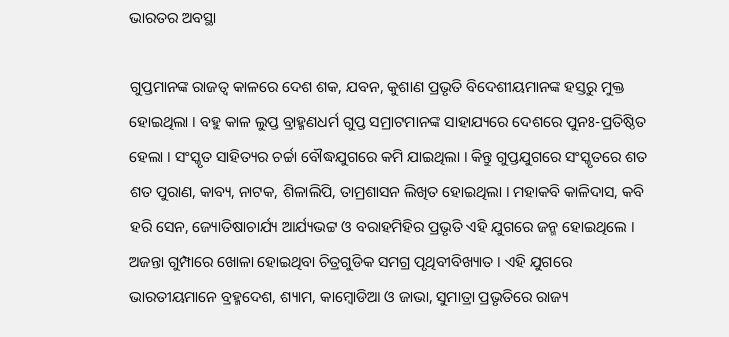ଭାରତର ଅବସ୍ଥା

ଗୁପ୍ତମାନଙ୍କ ରାଜତ୍ୱ କାଳରେ ଦେଶ ଶକ, ଯବନ, କୁଶାଣ ପ୍ରଭୃତି ବିଦେଶୀୟମାନଙ୍କ ହସ୍ତରୁ ମୁକ୍ତ ହୋଇଥିଲା । ବହୁ କାଳ ଲୁପ୍ତ ବ୍ରାହ୍ମଣଧର୍ମ ଗୁପ୍ତ ସମ୍ରାଟମାନଙ୍କ ସାହାଯ୍ୟରେ ଦେଶରେ ପୁନଃ-ପ୍ରତିଷ୍ଠିତ ହେଲା । ସଂସ୍କୃତ ସାହିତ୍ୟର ଚର୍ଚ୍ଚା ବୌଦ୍ଧଯୁଗରେ କମି ଯାଇଥିଲା । କିନ୍ତୁ ଗୁପ୍ତଯୁଗରେ ସଂସ୍କୃତରେ ଶତ ଶତ ପୁରାଣ, କାବ୍ୟ, ନାଟକ, ଶିଳାଲିପି, ତାମ୍ରଶାସନ ଲିଖିତ ହୋଇଥିଲା । ମହାକବି କାଳିଦାସ, କବି ହରି ସେନ, ଜ୍ୟୋତିଷାଚାର୍ଯ୍ୟ ଆର୍ଯ୍ୟଭଟ୍ଟ ଓ ବରାହମିହିର ପ୍ରଭୃତି ଏହି ଯୁଗରେ ଜନ୍ମ ହୋଇଥିଲେ । ଅଜନ୍ତା ଗୁମ୍ପାରେ ଖୋଳା ହୋଇଥିବା ଚିତ୍ରଗୁଡିକ ସମଗ୍ର ପୃଥିବୀବିଖ୍ୟାତ । ଏହି ଯୁଗରେ ଭାରତୀୟମାନେ ବ୍ରହ୍ମଦେଶ, ଶ୍ୟାମ, କାମ୍ୱୋଡିଆ ଓ ଜାଭା, ସୁମାତ୍ରା ପ୍ରଭୃତିରେ ରାଜ୍ୟ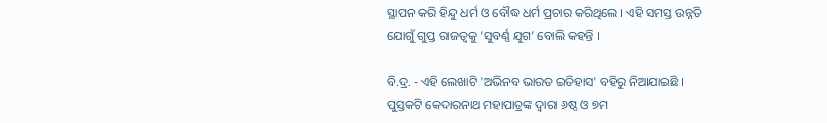ସ୍ଥାପନ କରି ହିନ୍ଦୁ ଧର୍ମ ଓ ବୌଦ୍ଧ ଧର୍ମ ପ୍ରଚାର କରିଥିଲେ । ଏହି ସମସ୍ତ ଉନ୍ନତି ଯୋଗୁଁ ଗୁପ୍ତ ରାଜତ୍ୱକୁ ‘ସୁବର୍ଣ୍ଣ ଯୁଗ’ ବୋଲି କହନ୍ତି ।

ବି.ଦ୍ର. - ଏହି ଲେଖାଟି 'ଅଭିନବ ଭାରତ ଇତିହାସ' ବହିରୁ ନିଆଯାଇଛି । ପୁସ୍ତକଟି କେଦାରନାଥ ମହାପାତ୍ରଙ୍କ ଦ୍ୱାରା ୬ଷ୍ଠ ଓ ୭ମ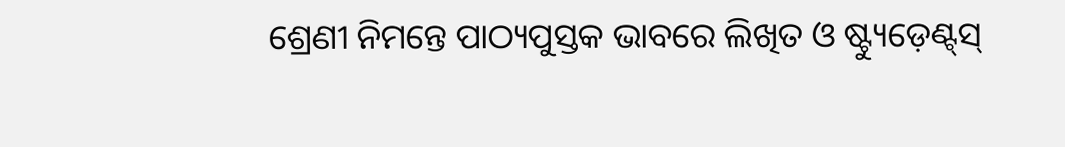ଶ୍ରେଣୀ ନିମନ୍ତେ ପାଠ୍ୟପୁସ୍ତକ ଭାବରେ ଲିଖିତ ଓ ଷ୍ଟ୍ୟୁଡ଼େଣ୍ଟ୍‌ସ୍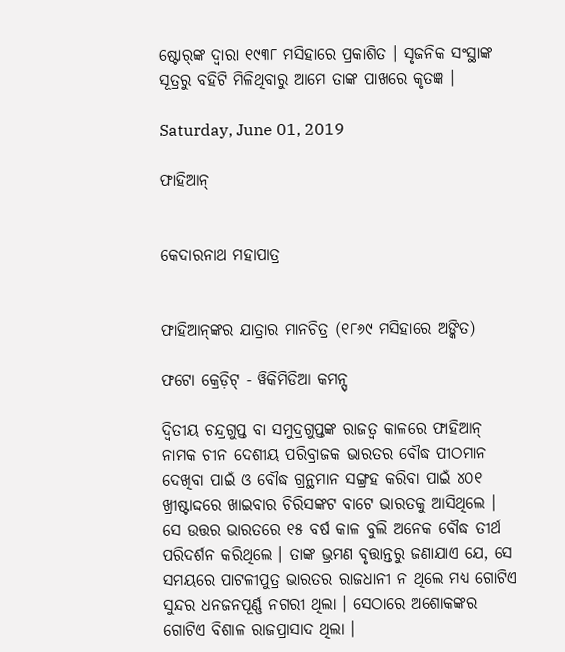ଷ୍ଟୋର୍‌ଙ୍କ ଦ୍ୱାରା ୧୯୩୮ ମସିହାରେ ପ୍ରକାଶିତ । ସୃଜନିକ ସଂସ୍ଥାଙ୍କ ସୂତ୍ରରୁ ବହିଟି ମିଳିଥିବାରୁ ଆମେ ତାଙ୍କ ପାଖରେ କୃତଜ୍ଞ ।

Saturday, June 01, 2019

ଫାହିଆନ୍


କେଦାରନାଥ ମହାପାତ୍ର


ଫାହିଆନ୍‌ଙ୍କର ଯାତ୍ରାର ମାନଚିତ୍ର (୧୮୬୯ ମସିହାରେ ଅଙ୍କିତ)

ଫଟୋ କ୍ରେଡ଼ିଟ୍ - ୱିକିମିଡିଆ କମନ୍ସ୍

ଦ୍ୱିତୀୟ ଚନ୍ଦ୍ରଗୁପ୍ତ ବା ସମୁଦ୍ରଗୁପ୍ତଙ୍କ ରାଜତ୍ୱ କାଳରେ ଫାହିଆନ୍ ନାମକ ଚୀନ ଦେଶୀୟ ପରିବ୍ରାଜକ ଭାରତର ବୌଦ୍ଧ ପୀଠମାନ ଦେଖିବା ପାଇଁ ଓ ବୌଦ୍ଧ ଗ୍ରନ୍ଥମାନ ସଙ୍ଗ୍ରହ କରିବା ପାଇଁ ୪୦୧ ଖ୍ରୀଷ୍ଟାଦ୍ଦରେ ଖାଇବାର ଚିରିସଙ୍କଟ ବାଟେ ଭାରତକୁ ଆସିଥିଲେ । ସେ ଉତ୍ତର ଭାରତରେ ୧୫ ବର୍ଷ କାଳ ବୁଲି ଅନେକ ବୌଦ୍ଧ ତୀର୍ଥ ପରିଦର୍ଶନ କରିଥିଲେ । ତାଙ୍କ ଭ୍ରମଣ ବୃତ୍ତାନ୍ତରୁ ଜଣାଯାଏ ଯେ, ସେ ସମୟରେ ପାଟଳୀପୁତ୍ର ଭାରତର ରାଜଧାନୀ ନ ଥିଲେ ମଧ୍ୟ ଗୋଟିଏ ସୁନ୍ଦର ଧନଜନପୂର୍ଣ୍ଣ ନଗରୀ ଥିଲା । ସେଠାରେ ଅଶୋକଙ୍କର ଗୋଟିଏ ବିଶାଳ ରାଜପ୍ରାସାଦ ଥିଲା ।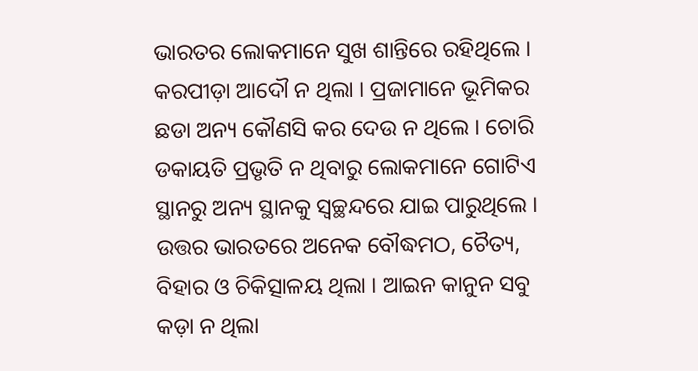ଭାରତର ଲୋକମାନେ ସୁଖ ଶାନ୍ତିରେ ରହିଥିଲେ । କରପୀଡ଼ା ଆଦୌ ନ ଥିଲା । ପ୍ରଜାମାନେ ଭୂମିକର ଛଡା ଅନ୍ୟ କୌଣସି କର ଦେଉ ନ ଥିଲେ । ଚୋରି ଡକାୟତି ପ୍ରଭୃତି ନ ଥିବାରୁ ଲୋକମାନେ ଗୋଟିଏ ସ୍ଥାନରୁ ଅନ୍ୟ ସ୍ଥାନକୁ ସ୍ୱଚ୍ଛନ୍ଦରେ ଯାଇ ପାରୁଥିଲେ । ଉତ୍ତର ଭାରତରେ ଅନେକ ବୌଦ୍ଧମଠ, ଚୈତ୍ୟ, ବିହାର ଓ ଚିକିତ୍ସାଳୟ ଥିଲା । ଆଇନ କାନୁନ ସବୁ କଡ଼ା ନ ଥିଲା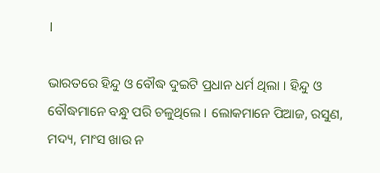।

ଭାରତରେ ହିନ୍ଦୁ ଓ ବୌଦ୍ଧ ଦୁଇଟି ପ୍ରଧାନ ଧର୍ମ ଥିଲା । ହିନ୍ଦୁ ଓ ବୌଦ୍ଧମାନେ ବନ୍ଧୁ ପରି ଚଳୁଥିଲେ । ଲୋକମାନେ ପିଆଜ, ରସୁଣ, ମଦ୍ୟ, ମାଂସ ଖାଉ ନ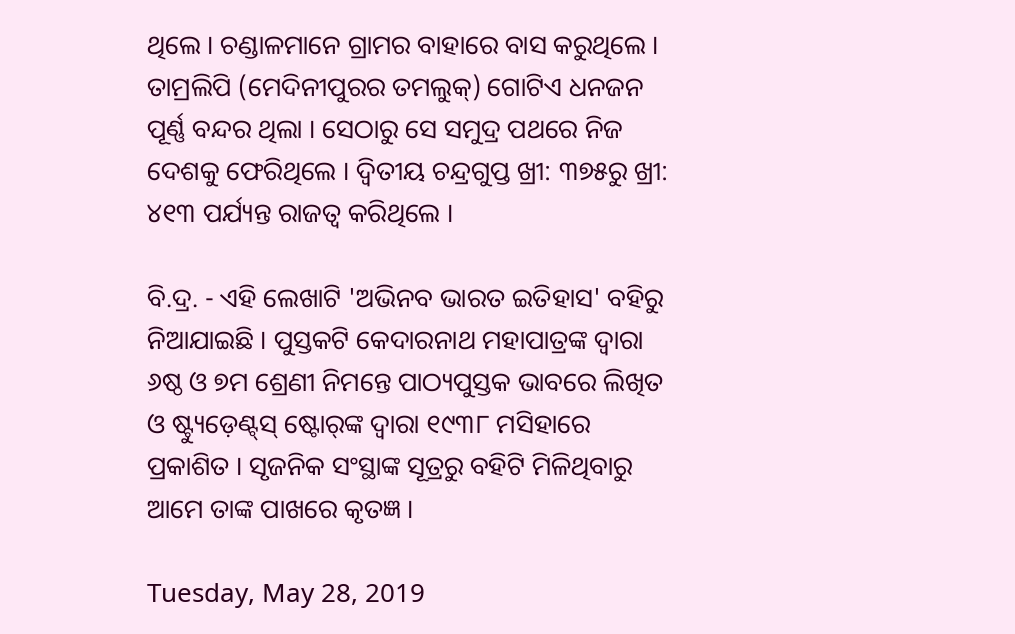ଥିଲେ । ଚଣ୍ଡାଳମାନେ ଗ୍ରାମର ବାହାରେ ବାସ କରୁଥିଲେ । ତାମ୍ରଲିପି (ମେଦିନୀପୁରର ତମଲୁକ୍) ଗୋଟିଏ ଧନଜନ ପୂର୍ଣ୍ଣ ବନ୍ଦର ଥିଲା । ସେଠାରୁ ସେ ସମୁଦ୍ର ପଥରେ ନିଜ ଦେଶକୁ ଫେରିଥିଲେ । ଦ୍ୱିତୀୟ ଚନ୍ଦ୍ରଗୁପ୍ତ ଖ୍ରୀ: ୩୭୫ରୁ ଖ୍ରୀ: ୪୧୩ ପର୍ଯ୍ୟନ୍ତ ରାଜତ୍ୱ କରିଥିଲେ ।

ବି.ଦ୍ର. - ଏହି ଲେଖାଟି 'ଅଭିନବ ଭାରତ ଇତିହାସ' ବହିରୁ ନିଆଯାଇଛି । ପୁସ୍ତକଟି କେଦାରନାଥ ମହାପାତ୍ରଙ୍କ ଦ୍ୱାରା ୬ଷ୍ଠ ଓ ୭ମ ଶ୍ରେଣୀ ନିମନ୍ତେ ପାଠ୍ୟପୁସ୍ତକ ଭାବରେ ଲିଖିତ ଓ ଷ୍ଟ୍ୟୁଡ଼େଣ୍ଟ୍‌ସ୍ ଷ୍ଟୋର୍‌ଙ୍କ ଦ୍ୱାରା ୧୯୩୮ ମସିହାରେ ପ୍ରକାଶିତ । ସୃଜନିକ ସଂସ୍ଥାଙ୍କ ସୂତ୍ରରୁ ବହିଟି ମିଳିଥିବାରୁ ଆମେ ତାଙ୍କ ପାଖରେ କୃତଜ୍ଞ ।

Tuesday, May 28, 2019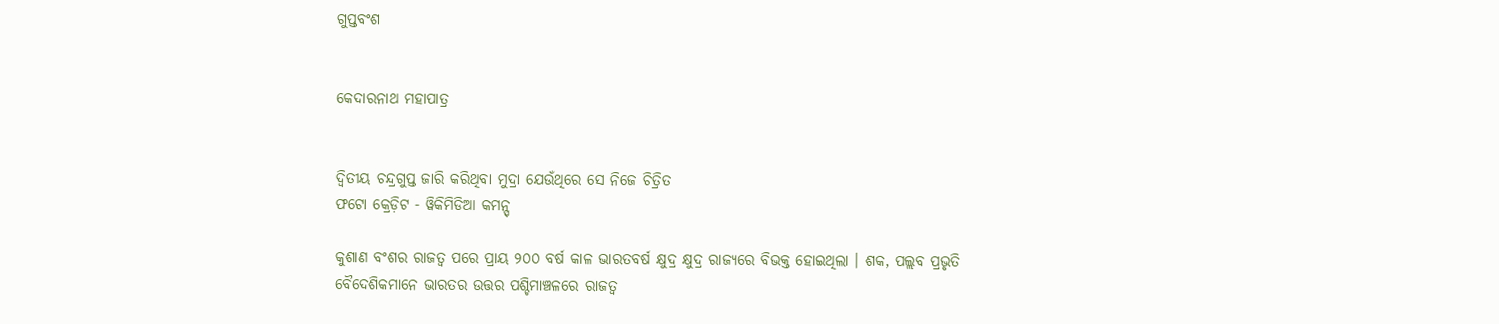ଗୁପ୍ତବଂଶ


କେଦାରନାଥ ମହାପାତ୍ର


ଦ୍ୱିତୀୟ ଚନ୍ଦ୍ରଗୁପ୍ତ ଜାରି କରିଥିବା ମୁଦ୍ରା ଯେଉଁଥିରେ ସେ ନିଜେ ଚିତ୍ରିତ
ଫଟୋ କ୍ରେଡ଼ିଟ - ୱିକିମିଡିଆ କମନ୍ସ୍

କୁଶାଣ ବଂଶର ରାଜତ୍ୱ ପରେ ପ୍ରାୟ ୨୦୦ ବର୍ଷ କାଳ ଭାରତବର୍ଷ କ୍ଷୁଦ୍ର କ୍ଷୁଦ୍ର ରାଜ୍ୟରେ ବିଭକ୍ତ ହୋଇଥିଲା । ଶକ, ପଲ୍ଲବ ପ୍ରଭୃତି ବୈଦେଶିକମାନେ ଭାରତର ଉତ୍ତର ପଶ୍ଚିମାଞ୍ଚଳରେ ରାଜତ୍ୱ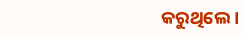କରୁଥିଲେ ।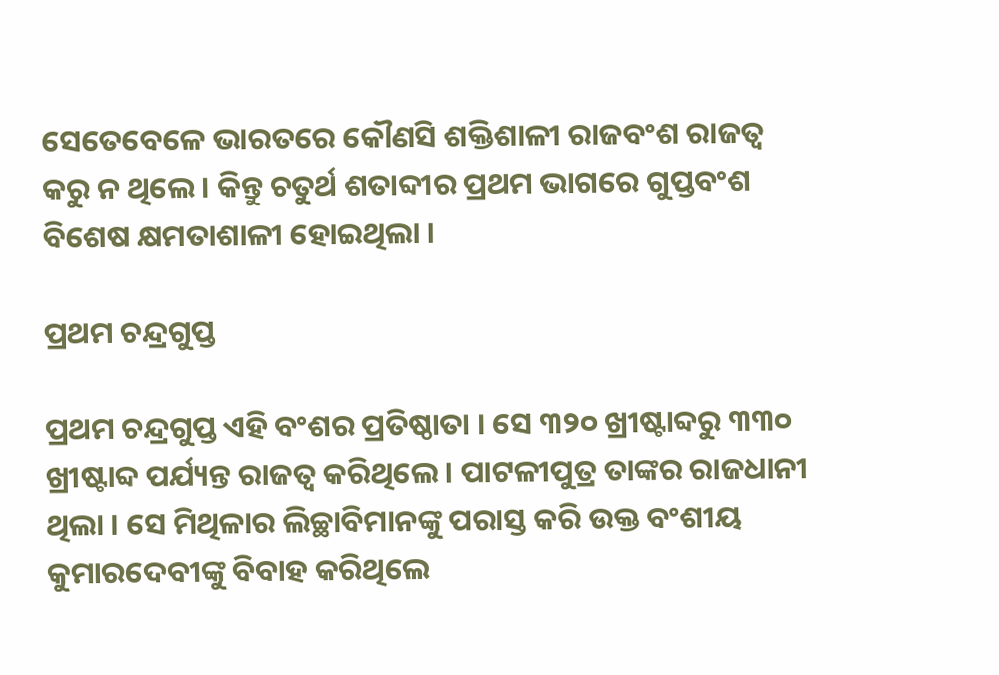ସେତେବେଳେ ଭାରତରେ କୌଣସି ଶକ୍ତିଶାଳୀ ରାଜବଂଶ ରାଜତ୍ୱ କରୁ ନ ଥିଲେ । କିନ୍ତୁ ଚତୁର୍ଥ ଶତାବ୍ଦୀର ପ୍ରଥମ ଭାଗରେ ଗୁପ୍ତବଂଶ ବିଶେଷ କ୍ଷମତାଶାଳୀ ହୋଇଥିଲା ।

ପ୍ରଥମ ଚନ୍ଦ୍ରଗୁପ୍ତ

ପ୍ରଥମ ଚନ୍ଦ୍ରଗୁପ୍ତ ଏହି ବଂଶର ପ୍ରତିଷ୍ଠାତା । ସେ ୩୨୦ ଖ୍ରୀଷ୍ଟାବ୍ଦରୁ ୩୩୦ ଖ୍ରୀଷ୍ଟାବ୍ଦ ପର୍ଯ୍ୟନ୍ତ ରାଜତ୍ୱ କରିଥିଲେ । ପାଟଳୀପୁତ୍ର ତାଙ୍କର ରାଜଧାନୀ ଥିଲା । ସେ ମିଥିଳାର ଲିଚ୍ଛାବିମାନଙ୍କୁ ପରାସ୍ତ କରି ଉକ୍ତ ବଂଶୀୟ କୁମାରଦେବୀଙ୍କୁ ବିବାହ କରିଥିଲେ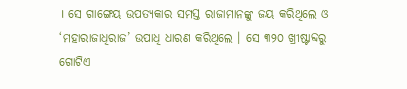। ସେ ଗାଙ୍ଗେୟ ଉପତ୍ୟକାର ସମସ୍ତ ରାଜାମାନଙ୍କୁ ଜୟ କରିଥିଲେ ଓ ‘ମହାରାଜାଧିରାଜ’ ଉପାଧି ଧାରଣ କରିଥିଲେ । ସେ ୩୨୦ ଖ୍ରୀଷ୍ଟାବ୍ଦରୁ ଗୋଟିଏ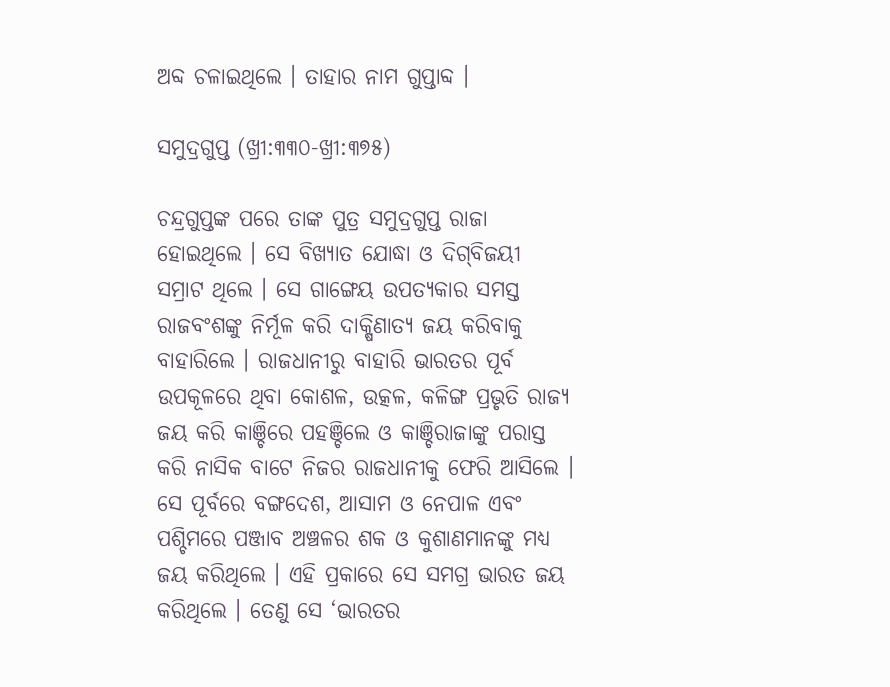ଅବ୍ଦ ଚଳାଇଥିଲେ । ତାହାର ନାମ ଗୁପ୍ତାବ୍ଦ ।

ସମୁଦ୍ରଗୁପ୍ତ (ଖ୍ରୀ:୩୩୦-ଖ୍ରୀ:୩୭୫)

ଚନ୍ଦ୍ରଗୁପ୍ତଙ୍କ ପରେ ତାଙ୍କ ପୁତ୍ର ସମୁଦ୍ରଗୁପ୍ତ ରାଜା ହୋଇଥିଲେ । ସେ ବିଖ୍ୟାତ ଯୋଦ୍ଧା ଓ ଦିଗ୍‌ବିଜୟୀ ସମ୍ରାଟ ଥିଲେ । ସେ ଗାଙ୍ଗେୟ ଉପତ୍ୟକାର ସମସ୍ତ ରାଜବଂଶଙ୍କୁ ନିର୍ମୂଳ କରି ଦାକ୍ଷିଣାତ୍ୟ ଜୟ କରିବାକୁ ବାହାରିଲେ । ରାଜଧାନୀରୁ ବାହାରି ଭାରତର ପୂର୍ବ ଉପକୂଳରେ ଥିବା କୋଶଳ, ଉତ୍କଳ, କଳିଙ୍ଗ ପ୍ରଭୃତି ରାଜ୍ୟ ଜୟ କରି କାଞ୍ଚିରେ ପହଞ୍ଚିଲେ ଓ କାଞ୍ଚିରାଜାଙ୍କୁ ପରାସ୍ତ କରି ନାସିକ ବାଟେ ନିଜର ରାଜଧାନୀକୁ ଫେରି ଆସିଲେ । ସେ ପୂର୍ବରେ ବଙ୍ଗଦେଶ, ଆସାମ ଓ ନେପାଳ ଏବଂ ପଶ୍ଚିମରେ ପଞ୍ଜାବ ଅଞ୍ଚଳର ଶକ ଓ କୁଶାଣମାନଙ୍କୁ ମଧ୍ୟ ଜୟ କରିଥିଲେ । ଏହି ପ୍ରକାରେ ସେ ସମଗ୍ର ଭାରତ ଜୟ କରିଥିଲେ । ତେଣୁ ସେ ‘ଭାରତର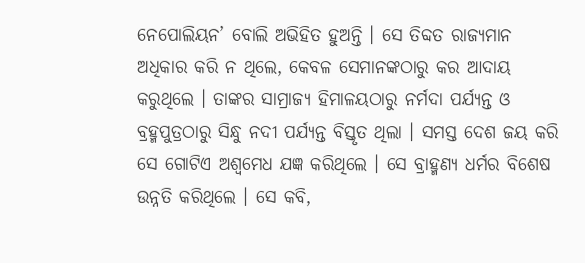ନେପୋଲିୟନ’ ବୋଲି ଅଭିହିତ ହୁଅନ୍ତି । ସେ ତିବ୍ଦତ ରାଜ୍ୟମାନ ଅଧିକାର କରି ନ ଥିଲେ, କେବଳ ସେମାନଙ୍କଠାରୁ କର ଆଦାୟ କରୁଥିଲେ । ତାଙ୍କର ସାମ୍ରାଜ୍ୟ ହିମାଳୟଠାରୁ ନର୍ମଦା ପର୍ଯ୍ୟନ୍ତ ଓ ବ୍ରହ୍ମପୁତ୍ରଠାରୁ ସିନ୍ଧୁ ନଦୀ ପର୍ଯ୍ୟନ୍ତ ବିସ୍ତୃତ ଥିଲା । ସମସ୍ତ ଦେଶ ଜୟ କରି ସେ ଗୋଟିଏ ଅଶ୍ୱମେଧ ଯଜ୍ଞ କରିଥିଲେ । ସେ ବ୍ରାହ୍ମଣ୍ୟ ଧର୍ମର ବିଶେଷ ଉନ୍ନତି କରିଥିଲେ । ସେ କବି,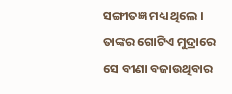ସଙ୍ଗୀତଜ୍ଞ ମଧ୍ୟ ଥିଲେ । ତାଙ୍କର ଗୋଟିଏ ମୁଦ୍ରାରେ ସେ ବୀଣା ବଜାଉଥିବାର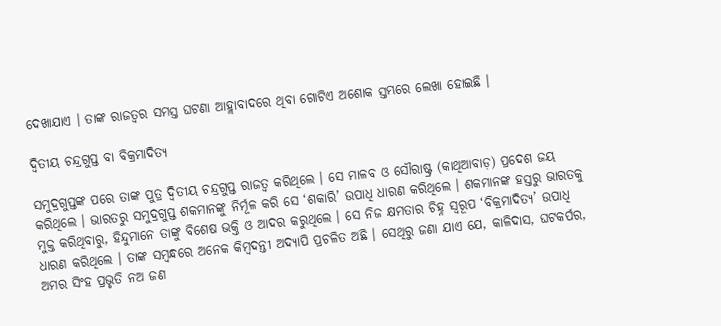ଦେଖାଯାଏ । ତାଙ୍କ ରାଜତ୍ୱର ସମସ୍ତ ଘଟଣା ଆହ୍ଲାବାଦରେ ଥିବା ଗୋଟିଏ ଅଶୋକ ସ୍ତମ୍ଭରେ ଲେଖା ହୋଇଛି ।

ଦ୍ୱିତୀୟ ଚନ୍ଦ୍ରଗୁପ୍ତ ବା ବିକ୍ରମାଦିତ୍ୟ

ସମୁଦ୍ରଗୁପ୍ତଙ୍କ ପରେ ତାଙ୍କ ପୁତ୍ର ଦ୍ୱିତୀୟ ଚନ୍ଦ୍ରଗୁପ୍ତ ରାଜତ୍ୱ କରିଥିଲେ । ସେ ମାଳବ ଓ ସୌରାଷ୍ଟ୍ର (କାଥିଆବାଡ଼) ପ୍ରଦେଶ ଜୟ କରିଥିଲେ । ଭାରତରୁ ସମୁଦ୍ରଗୁପ୍ତ ଶକମାନଙ୍କୁ ନିର୍ମୂଳ କରି ସେ ‘ଶକାରି’ ଉପାଧି ଧାରଣ କରିଥିଲେ । ଶକମାନଙ୍କ ହସ୍ତରୁ ଭାରତକୁ ମୁକ୍ତ କରିଥିବାରୁ, ହିନ୍ଦୁମାନେ ତାଙ୍କୁ ବିଶେଷ ଭକ୍ତି ଓ ଆଦର କରୁଥିଲେ । ସେ ନିଜ କ୍ଷମତାର ଚିହ୍ନ ସ୍ୱରୂପ ‘ବିକ୍ରମାଦିତ୍ୟ’ ଉପାଧି ଧାରଣ କରିଥିଲେ । ତାଙ୍କ ସମ୍ୱନ୍ଧରେ ଅନେକ କିମ୍ୱଦନ୍ତୀ ଅଦ୍ୟାପି ପ୍ରଚଳିତ ଅଛି । ସେଥିରୁ ଜଣା ଯାଏ ଯେ, କାଳିଦାସ, ଘଟକର୍ପର, ଅମର ସିଂହ ପ୍ରଭୃତି ନଅ ଜଣ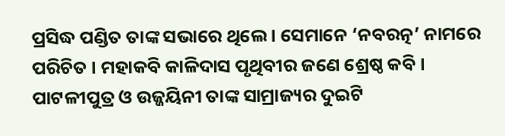ପ୍ରସିଦ୍ଧ ପଣ୍ଡିତ ତାଙ୍କ ସଭାରେ ଥିଲେ । ସେମାନେ ‘ନବରତ୍ନ’ ନାମରେ ପରିଚିତ । ମହାକବି କାଳିଦାସ ପୃଥିବୀର ଜଣେ ଶ୍ରେଷ୍ଠ କବି । ପାଟଳୀପୁତ୍ର ଓ ଉଜ୍ଜୟିନୀ ତାଙ୍କ ସାମ୍ରାଜ୍ୟର ଦୁଇଟି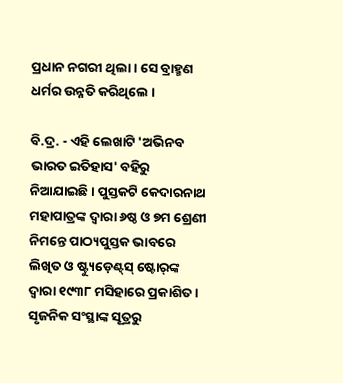ପ୍ରଧାନ ନଗରୀ ଥିଲା । ସେ ବ୍ରାହ୍ମଣ ଧର୍ମର ଉନ୍ନତି କରିଥିଲେ ।

ବି.ଦ୍ର. - ଏହି ଲେଖାଟି 'ଅଭିନବ ଭାରତ ଇତିହାସ' ବହିରୁ ନିଆଯାଇଛି । ପୁସ୍ତକଟି କେଦାରନାଥ ମହାପାତ୍ରଙ୍କ ଦ୍ୱାରା ୬ଷ୍ଠ ଓ ୭ମ ଶ୍ରେଣୀ ନିମନ୍ତେ ପାଠ୍ୟପୁସ୍ତକ ଭାବରେ ଲିଖିତ ଓ ଷ୍ଟ୍ୟୁଡ଼େଣ୍ଟ୍‌ସ୍ ଷ୍ଟୋର୍‌ଙ୍କ ଦ୍ୱାରା ୧୯୩୮ ମସିହାରେ ପ୍ରକାଶିତ । ସୃଜନିକ ସଂସ୍ଥାଙ୍କ ସୂତ୍ରରୁ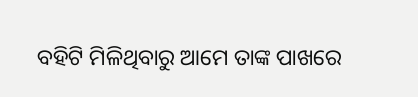ବହିଟି ମିଳିଥିବାରୁ ଆମେ ତାଙ୍କ ପାଖରେ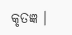କୃତଜ୍ଞ ।